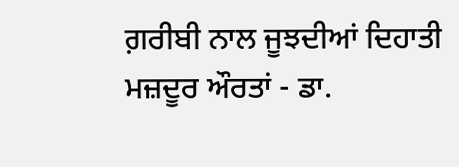ਗ਼ਰੀਬੀ ਨਾਲ ਜੂਝਦੀਆਂ ਦਿਹਾਤੀ ਮਜ਼ਦੂਰ ਔਰਤਾਂ - ਡਾ.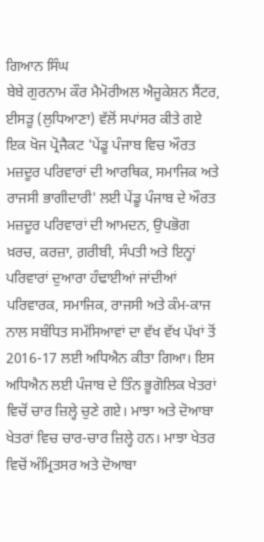ਗਿਆਨ ਸਿੰਘ
ਬੇਬੇ ਗੁਰਨਾਮ ਕੌਰ ਮੈਮੋਰੀਅਲ ਐਜੂਕੇਸ਼ਨ ਸੈਂਟਰ, ਈਸੜੂ (ਲੁਧਿਆਣਾ) ਵੱਲੋਂ ਸਪਾਂਸਰ ਕੀਤੇ ਗਏ ਇਕ ਖੋਜ ਪ੍ਰੋਜੈਕਟ 'ਪੇਂਡੂ ਪੰਜਾਬ ਵਿਚ ਔਰਤ ਮਜ਼ਦੂਰ ਪਰਿਵਾਰਾਂ ਦੀ ਆਰਥਿਕ, ਸਮਾਜਿਕ ਅਤੇ ਰਾਜਸੀ ਭਾਗੀਦਾਰੀ' ਲਈ ਪੇਂਡੂ ਪੰਜਾਬ ਦੇ ਔਰਤ ਮਜ਼ਦੂਰ ਪਰਿਵਾਰਾਂ ਦੀ ਆਮਦਨ, ਉਪਭੋਗ ਖ਼ਰਚ, ਕਰਜ਼ਾ, ਗ਼ਰੀਬੀ, ਸੰਪਤੀ ਅਤੇ ਇਨ੍ਹਾਂ ਪਰਿਵਾਰਾਂ ਦੁਆਰਾ ਹੰਢਾਈਆਂ ਜਾਂਦੀਆਂ ਪਰਿਵਾਰਕ, ਸਮਾਜਿਕ, ਰਾਜਸੀ ਅਤੇ ਕੰਮ-ਕਾਜ ਨਾਲ ਸਬੰਧਿਤ ਸਮੱਸਿਆਵਾਂ ਦਾ ਵੱਖ ਵੱਖ ਪੱਖਾਂ ਤੋਂ 2016-17 ਲਈ ਅਧਿਐਨ ਕੀਤਾ ਗਿਆ। ਇਸ ਅਧਿਐਨ ਲਈ ਪੰਜਾਬ ਦੇ ਤਿੰਨ ਭੂਗੋਲਿਕ ਖੇਤਰਾਂ ਵਿਚੋਂ ਚਾਰ ਜ਼ਿਲ੍ਹੇ ਚੁਣੇ ਗਏ। ਮਾਝਾ ਅਤੇ ਦੋਆਬਾ ਖੇਤਰਾਂ ਵਿਚ ਚਾਰ-ਚਾਰ ਜ਼ਿਲ੍ਹੇ ਹਨ। ਮਾਝਾ ਖੇਤਰ ਵਿਚੋਂ ਅੰਮ੍ਰਿਤਸਰ ਅਤੇ ਦੋਆਬਾ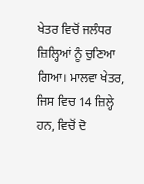ਖੇਤਰ ਵਿਚੋਂ ਜਲੰਧਰ ਜ਼ਿਲ੍ਹਿਆਂ ਨੂੰ ਚੁਣਿਆ ਗਿਆ। ਮਾਲਵਾ ਖੇਤਰ, ਜਿਸ ਵਿਚ 14 ਜ਼ਿਲ੍ਹੇ ਹਨ, ਵਿਚੋਂ ਦੋ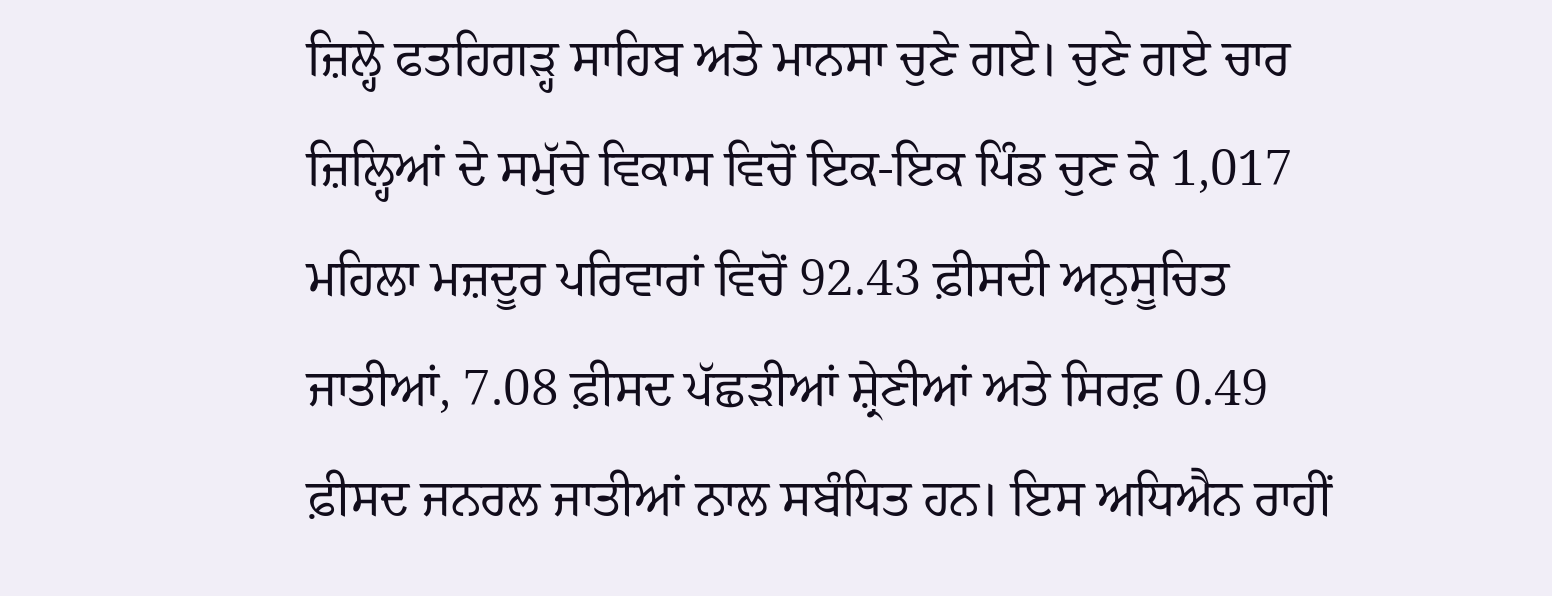ਜ਼ਿਲ੍ਹੇ ਫਤਹਿਗੜ੍ਹ ਸਾਹਿਬ ਅਤੇ ਮਾਨਸਾ ਚੁਣੇ ਗਏ। ਚੁਣੇ ਗਏ ਚਾਰ ਜ਼ਿਲ੍ਹਿਆਂ ਦੇ ਸਮੁੱਚੇ ਵਿਕਾਸ ਵਿਚੋਂ ਇਕ-ਇਕ ਪਿੰਡ ਚੁਣ ਕੇ 1,017 ਮਹਿਲਾ ਮਜ਼ਦੂਰ ਪਰਿਵਾਰਾਂ ਵਿਚੋਂ 92.43 ਫ਼ੀਸਦੀ ਅਨੁਸੂਚਿਤ ਜਾਤੀਆਂ, 7.08 ਫ਼ੀਸਦ ਪੱਛੜੀਆਂ ਸ਼੍ਰੇਣੀਆਂ ਅਤੇ ਸਿਰਫ਼ 0.49 ਫ਼ੀਸਦ ਜਨਰਲ ਜਾਤੀਆਂ ਨਾਲ ਸਬੰਧਿਤ ਹਨ। ਇਸ ਅਧਿਐਨ ਰਾਹੀਂ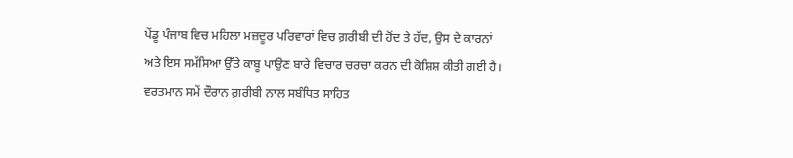ਪੇਂਡੂ ਪੰਜਾਬ ਵਿਚ ਮਹਿਲਾ ਮਜ਼ਦੂਰ ਪਰਿਵਾਰਾਂ ਵਿਚ ਗ਼ਰੀਬੀ ਦੀ ਹੋਂਦ ਤੇ ਹੱਦ, ਉਸ ਦੇ ਕਾਰਨਾਂ ਅਤੇ ਇਸ ਸਮੱਸਿਆ ਉੱਤੇ ਕਾਬੂ ਪਾਉਣ ਬਾਰੇ ਵਿਚਾਰ ਚਰਚਾ ਕਰਨ ਦੀ ਕੋਸ਼ਿਸ਼ ਕੀਤੀ ਗਈ ਹੈ।
ਵਰਤਮਾਨ ਸਮੇਂ ਦੌਰਾਨ ਗ਼ਰੀਬੀ ਨਾਲ ਸਬੰਧਿਤ ਸਾਹਿਤ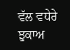ਵੱਲ ਵਧੇਰੇ ਝੁਕਾਅ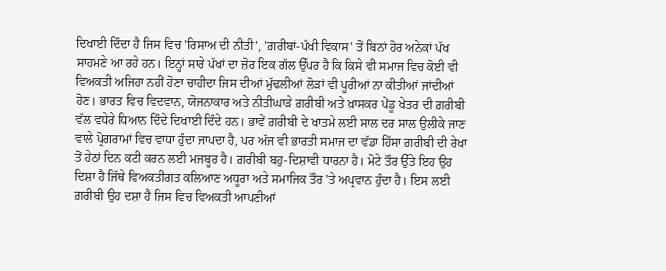ਦਿਖਾਈ ਦਿੰਦਾ ਹੈ ਜਿਸ ਵਿਚ 'ਰਿਸਾਅ ਦੀ ਨੀਤੀ', 'ਗ਼ਰੀਬਾਂ-ਪੱਖੀ ਵਿਕਾਸ' ਤੋਂ ਬਿਨਾਂ ਹੋਰ ਅਨੇਕਾਂ ਪੱਖ ਸਾਹਮਣੇ ਆ ਰਹੇ ਹਨ। ਇਨ੍ਹਾਂ ਸਾਰੇ ਪੱਖਾਂ ਦਾ ਜ਼ੋਰ ਇਕ ਗੱਲ ਉੱਪਰ ਹੈ ਕਿ ਕਿਸੇ ਵੀ ਸਮਾਜ ਵਿਚ ਕੋਈ ਵੀ ਵਿਅਕਤੀ ਅਜਿਹਾ ਨਹੀਂ ਹੋਣਾ ਚਾਹੀਦਾ ਜਿਸ ਦੀਆਂ ਮੁੱਢਲੀਆਂ ਲੋੜਾਂ ਵੀ ਪੂਰੀਆਂ ਨਾ ਕੀਤੀਆਂ ਜਾਂਦੀਆਂ ਹੋਣ। ਭਾਰਤ ਵਿਚ ਵਿਦਵਾਨ, ਯੋਜਨਾਕਾਰ ਅਤੇ ਨੀਤੀਘਾੜੇ ਗ਼ਰੀਬੀ ਅਤੇ ਖ਼ਾਸਕਰ ਪੇਂਡੂ ਖੇਤਰ ਦੀ ਗ਼ਰੀਬੀ ਵੱਲ ਵਧੇਰੇ ਧਿਆਨ ਦਿੰਦੇ ਦਿਖਾਈ ਦਿੰਦੇ ਹਨ। ਭਾਵੇਂ ਗ਼ਰੀਬੀ ਦੇ ਖਾਤਮੇ ਲਈ ਸਾਲ ਦਰ ਸਾਲ ਉਲੀਕੇ ਜਾਣ ਵਾਲੇ ਪ੍ਰੋਗਰਾਮਾਂ ਵਿਚ ਵਾਧਾ ਹੁੰਦਾ ਜਾਪਦਾ ਹੈ, ਪਰ ਅੱਜ ਵੀ ਭਾਰਤੀ ਸਮਾਜ ਦਾ ਵੱਡਾ ਹਿੱਸਾ ਗ਼ਰੀਬੀ ਦੀ ਰੇਖਾ ਤੋਂ ਹੇਠਾਂ ਦਿਨ ਕਟੀ ਕਰਨ ਲਈ ਮਜਬੂਰ ਹੈ। ਗ਼ਰੀਬੀ ਬਹੁ-ਦਿਸ਼ਾਵੀ ਧਾਰਨਾ ਹੈ। ਮੋਟੇ ਤੌਰ ਉੱਤੇ ਇਹ ਉਹ ਦਿਸ਼ਾ ਹੈ ਜਿੱਥੇ ਵਿਅਕਤੀਗਤ ਕਲਿਆਣ ਅਧੂਰਾ ਅਤੇ ਸਮਾਜਿਕ ਤੌਰ 'ਤੇ ਅਪ੍ਰਵਾਨ ਹੁੰਦਾ ਹੈ। ਇਸ ਲਈ ਗ਼ਰੀਬੀ ਉਹ ਦਸ਼ਾ ਹੈ ਜਿਸ ਵਿਚ ਵਿਅਕਤੀ ਆਪਣੀਆਂ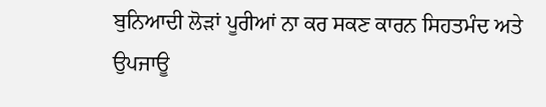ਬੁਨਿਆਦੀ ਲੋੜਾਂ ਪੂਰੀਆਂ ਨਾ ਕਰ ਸਕਣ ਕਾਰਨ ਸਿਹਤਮੰਦ ਅਤੇ ਉਪਜਾਊ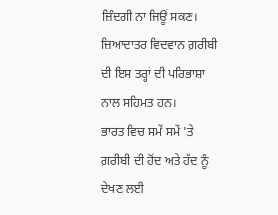ਜ਼ਿੰਦਗੀ ਨਾ ਜਿਊਂ ਸਕਣ। ਜ਼ਿਆਦਾਤਰ ਵਿਦਵਾਨ ਗ਼ਰੀਬੀ ਦੀ ਇਸ ਤਰ੍ਹਾਂ ਦੀ ਪਰਿਭਾਸ਼ਾ ਨਾਲ ਸਹਿਮਤ ਹਨ।
ਭਾਰਤ ਵਿਚ ਸਮੇਂ ਸਮੇਂ 'ਤੇ ਗ਼ਰੀਬੀ ਦੀ ਹੋਂਦ ਅਤੇ ਹੱਦ ਨੂੰ ਦੇਖਣ ਲਈ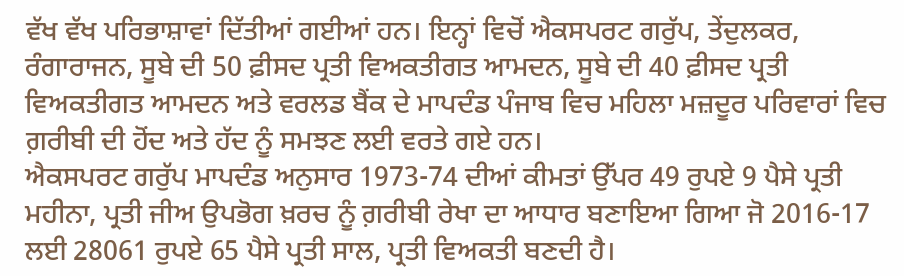ਵੱਖ ਵੱਖ ਪਰਿਭਾਸ਼ਾਵਾਂ ਦਿੱਤੀਆਂ ਗਈਆਂ ਹਨ। ਇਨ੍ਹਾਂ ਵਿਚੋਂ ਐਕਸਪਰਟ ਗਰੁੱਪ, ਤੇਂਦੁਲਕਰ, ਰੰਗਾਰਾਜਨ, ਸੂਬੇ ਦੀ 50 ਫ਼ੀਸਦ ਪ੍ਰਤੀ ਵਿਅਕਤੀਗਤ ਆਮਦਨ, ਸੂਬੇ ਦੀ 40 ਫ਼ੀਸਦ ਪ੍ਰਤੀ ਵਿਅਕਤੀਗਤ ਆਮਦਨ ਅਤੇ ਵਰਲਡ ਬੈਂਕ ਦੇ ਮਾਪਦੰਡ ਪੰਜਾਬ ਵਿਚ ਮਹਿਲਾ ਮਜ਼ਦੂਰ ਪਰਿਵਾਰਾਂ ਵਿਚ ਗ਼ਰੀਬੀ ਦੀ ਹੋਂਦ ਅਤੇ ਹੱਦ ਨੂੰ ਸਮਝਣ ਲਈ ਵਰਤੇ ਗਏ ਹਨ।
ਐਕਸਪਰਟ ਗਰੁੱਪ ਮਾਪਦੰਡ ਅਨੁਸਾਰ 1973-74 ਦੀਆਂ ਕੀਮਤਾਂ ਉੱਪਰ 49 ਰੁਪਏ 9 ਪੈਸੇ ਪ੍ਰਤੀ ਮਹੀਨਾ, ਪ੍ਰਤੀ ਜੀਅ ਉਪਭੋਗ ਖ਼ਰਚ ਨੂੰ ਗ਼ਰੀਬੀ ਰੇਖਾ ਦਾ ਆਧਾਰ ਬਣਾਇਆ ਗਿਆ ਜੋ 2016-17 ਲਈ 28061 ਰੁਪਏ 65 ਪੈਸੇ ਪ੍ਰਤੀ ਸਾਲ, ਪ੍ਰਤੀ ਵਿਅਕਤੀ ਬਣਦੀ ਹੈ।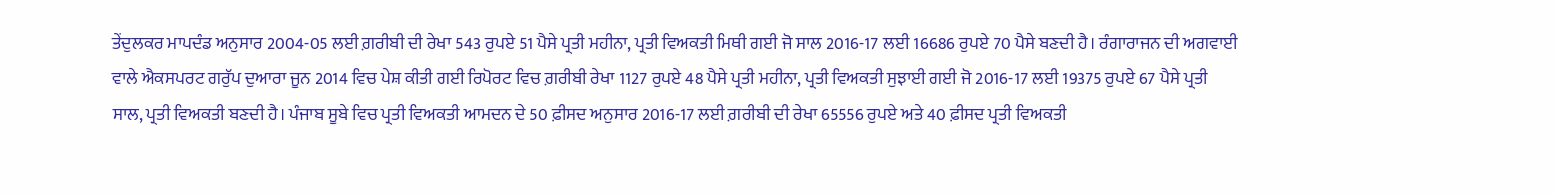ਤੇਂਦੁਲਕਰ ਮਾਪਦੰਡ ਅਨੁਸਾਰ 2004-05 ਲਈ ਗ਼ਰੀਬੀ ਦੀ ਰੇਖਾ 543 ਰੁਪਏ 51 ਪੈਸੇ ਪ੍ਰਤੀ ਮਹੀਨਾ, ਪ੍ਰਤੀ ਵਿਅਕਤੀ ਮਿਥੀ ਗਈ ਜੋ ਸਾਲ 2016-17 ਲਈ 16686 ਰੁਪਏ 70 ਪੈਸੇ ਬਣਦੀ ਹੈ। ਰੰਗਾਰਾਜਨ ਦੀ ਅਗਵਾਈ ਵਾਲੇ ਐਕਸਪਰਟ ਗਰੁੱਪ ਦੁਆਰਾ ਜੂਨ 2014 ਵਿਚ ਪੇਸ਼ ਕੀਤੀ ਗਈ ਰਿਪੋਰਟ ਵਿਚ ਗ਼ਰੀਬੀ ਰੇਖਾ 1127 ਰੁਪਏ 48 ਪੈਸੇ ਪ੍ਰਤੀ ਮਹੀਨਾ, ਪ੍ਰਤੀ ਵਿਅਕਤੀ ਸੁਝਾਈ ਗਈ ਜੋ 2016-17 ਲਈ 19375 ਰੁਪਏ 67 ਪੈਸੇ ਪ੍ਰਤੀ ਸਾਲ, ਪ੍ਰਤੀ ਵਿਅਕਤੀ ਬਣਦੀ ਹੈ। ਪੰਜਾਬ ਸੂਬੇ ਵਿਚ ਪ੍ਰਤੀ ਵਿਅਕਤੀ ਆਮਦਨ ਦੇ 50 ਫ਼ੀਸਦ ਅਨੁਸਾਰ 2016-17 ਲਈ ਗ਼ਰੀਬੀ ਦੀ ਰੇਖਾ 65556 ਰੁਪਏ ਅਤੇ 40 ਫ਼ੀਸਦ ਪ੍ਰਤੀ ਵਿਅਕਤੀ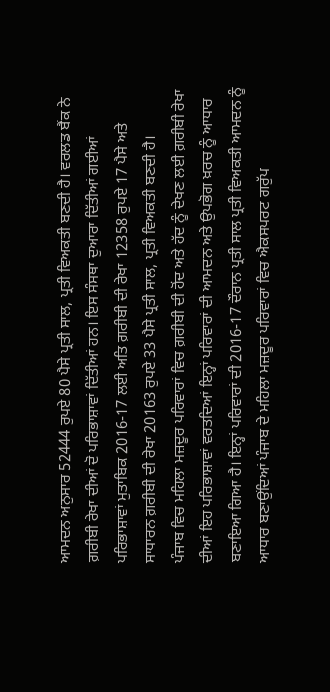ਆਮਦਨ ਅਨੁਸਾਰ 52444 ਰੁਪਏ 80 ਪੈਸੇ ਪ੍ਰਤੀ ਸਾਲ, ਪ੍ਰਤੀ ਵਿਅਕਤੀ ਬਣਦੀ ਹੈ। ਵਰਲਡ ਬੈਂਕ ਨੇ ਗ਼ਰੀਬੀ ਰੇਖਾ ਦੀਆਂ ਦੋ ਪਰਿਭਾਸ਼ਾਵਾਂ ਦਿੱਤੀਆਂ ਹਨ। ਇਸ ਸੰਸਥਾ ਦੁਆਰਾ ਦਿੱਤੀਆਂ ਗਈਆਂ ਪਰਿਭਾਸ਼ਾਵਾਂ ਮੁਤਾਬਿਕ 2016-17 ਲਈ ਅਤਿ ਗ਼ਰੀਬੀ ਦੀ ਰੇਖਾ 12358 ਰੁਪਏ 17 ਪੈਸੇ ਅਤੇ ਸਾਧਾਰਨ ਗ਼ਰੀਬੀ ਦੀ ਰੇਖਾ 20163 ਰੁਪਏ 33 ਪੈਸੇ ਪ੍ਰਤੀ ਸਾਲ, ਪ੍ਰਤੀ ਵਿਅਕਤੀ ਬਣਦੀ ਹੈ।
ਪੰਜਾਬ ਵਿਚ ਮਹਿਲਾ ਮਜ਼ਦੂਰ ਪਰਿਵਾਰਾਂ ਵਿਚ ਗ਼ਰੀਬੀ ਦੀ ਹੋਂਦ ਅਤੇ ਹੱਦ ਨੂੰ ਦੇਖਣ ਲਈ ਗ਼ਰੀਬੀ ਰੇਖਾ ਦੀਆਂ ਇਹ ਪਰਿਭਾਸ਼ਾਵਾਂ ਵਰਤਦਿਆਂ ਇਨ੍ਹਾਂ ਪਰਿਵਾਰਾਂ ਦੀ ਆਮਦਨ ਅਤੇ ਉਪਭੋਗ ਖ਼ਰਚ ਨੂੰ ਆਧਾਰ ਬਣਾਇਆ ਗਿਆ ਹੈ। ਇਨ੍ਹਾਂ ਪਰਿਵਾਰਾਂ ਦੀ 2016-17 ਦੌਰਾਨ ਪ੍ਰਤੀ ਸਾਲ ਪ੍ਰਤੀ ਵਿਅਕਤੀ ਆਮਦਨ ਨੂੰ ਆਧਾਰ ਬਣਾਉਂਦਿਆਂ ਪੰਜਾਬ ਦੇ ਮਹਿਲਾ ਮਜ਼ਦੂਰ ਪਰਿਵਾਰਾਂ ਵਿਚ ਐਕਸਪਰਟ ਗਰੁੱਪ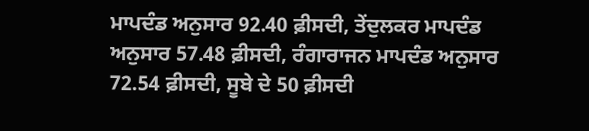ਮਾਪਦੰਡ ਅਨੁਸਾਰ 92.40 ਫ਼ੀਸਦੀ, ਤੇਂਦੁਲਕਰ ਮਾਪਦੰਡ ਅਨੁਸਾਰ 57.48 ਫ਼ੀਸਦੀ, ਰੰਗਾਰਾਜਨ ਮਾਪਦੰਡ ਅਨੁਸਾਰ 72.54 ਫ਼ੀਸਦੀ, ਸੂਬੇ ਦੇ 50 ਫ਼ੀਸਦੀ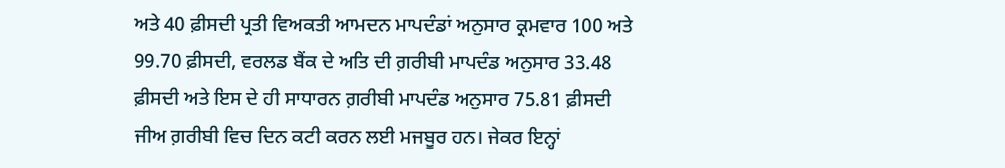ਅਤੇ 40 ਫ਼ੀਸਦੀ ਪ੍ਰਤੀ ਵਿਅਕਤੀ ਆਮਦਨ ਮਾਪਦੰਡਾਂ ਅਨੁਸਾਰ ਕ੍ਰਮਵਾਰ 100 ਅਤੇ 99.70 ਫ਼ੀਸਦੀ, ਵਰਲਡ ਬੈਂਕ ਦੇ ਅਤਿ ਦੀ ਗ਼ਰੀਬੀ ਮਾਪਦੰਡ ਅਨੁਸਾਰ 33.48 ਫ਼ੀਸਦੀ ਅਤੇ ਇਸ ਦੇ ਹੀ ਸਾਧਾਰਨ ਗ਼ਰੀਬੀ ਮਾਪਦੰਡ ਅਨੁਸਾਰ 75.81 ਫ਼ੀਸਦੀ ਜੀਅ ਗ਼ਰੀਬੀ ਵਿਚ ਦਿਨ ਕਟੀ ਕਰਨ ਲਈ ਮਜਬੂਰ ਹਨ। ਜੇਕਰ ਇਨ੍ਹਾਂ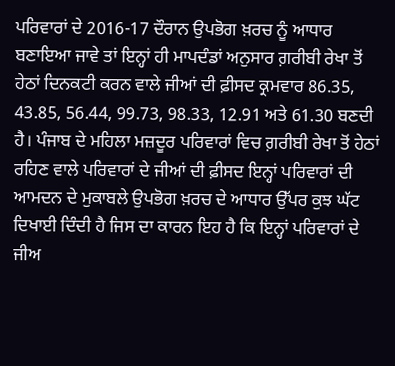ਪਰਿਵਾਰਾਂ ਦੇ 2016-17 ਦੌਰਾਨ ਉਪਭੋਗ ਖ਼ਰਚ ਨੂੰ ਆਧਾਰ ਬਣਾਇਆ ਜਾਵੇ ਤਾਂ ਇਨ੍ਹਾਂ ਹੀ ਮਾਪਦੰਡਾਂ ਅਨੁਸਾਰ ਗ਼ਰੀਬੀ ਰੇਖਾ ਤੋਂ ਹੇਠਾਂ ਦਿਨਕਟੀ ਕਰਨ ਵਾਲੇ ਜੀਆਂ ਦੀ ਫ਼ੀਸਦ ਕ੍ਰਮਵਾਰ 86.35, 43.85, 56.44, 99.73, 98.33, 12.91 ਅਤੇ 61.30 ਬਣਦੀ ਹੈ। ਪੰਜਾਬ ਦੇ ਮਹਿਲਾ ਮਜ਼ਦੂਰ ਪਰਿਵਾਰਾਂ ਵਿਚ ਗ਼ਰੀਬੀ ਰੇਖਾ ਤੋਂ ਹੇਠਾਂ ਰਹਿਣ ਵਾਲੇ ਪਰਿਵਾਰਾਂ ਦੇ ਜੀਆਂ ਦੀ ਫ਼ੀਸਦ ਇਨ੍ਹਾਂ ਪਰਿਵਾਰਾਂ ਦੀ ਆਮਦਨ ਦੇ ਮੁਕਾਬਲੇ ਉਪਭੋਗ ਖ਼ਰਚ ਦੇ ਆਧਾਰ ਉੱਪਰ ਕੁਝ ਘੱਟ ਦਿਖਾਈ ਦਿੰਦੀ ਹੈ ਜਿਸ ਦਾ ਕਾਰਨ ਇਹ ਹੈ ਕਿ ਇਨ੍ਹਾਂ ਪਰਿਵਾਰਾਂ ਦੇ ਜੀਅ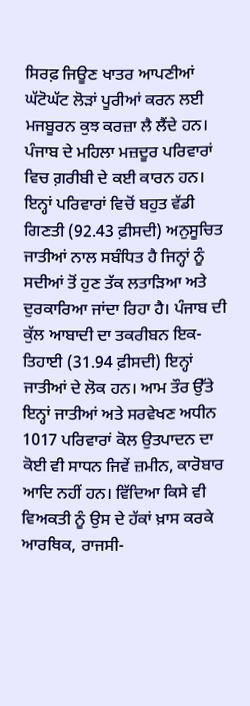ਸਿਰਫ਼ ਜਿਊਣ ਖਾਤਰ ਆਪਣੀਆਂ ਘੱਟੋਘੱਟ ਲੋੜਾਂ ਪੂਰੀਆਂ ਕਰਨ ਲਈ ਮਜਬੂਰਨ ਕੁਝ ਕਰਜ਼ਾ ਲੈ ਲੈਂਦੇ ਹਨ।
ਪੰਜਾਬ ਦੇ ਮਹਿਲਾ ਮਜ਼ਦੂਰ ਪਰਿਵਾਰਾਂ ਵਿਚ ਗ਼ਰੀਬੀ ਦੇ ਕਈ ਕਾਰਨ ਹਨ। ਇਨ੍ਹਾਂ ਪਰਿਵਾਰਾਂ ਵਿਚੋਂ ਬਹੁਤ ਵੱਡੀ ਗਿਣਤੀ (92.43 ਫ਼ੀਸਦੀ) ਅਨੁਸੂਚਿਤ ਜਾਤੀਆਂ ਨਾਲ ਸਬੰਧਿਤ ਹੈ ਜਿਨ੍ਹਾਂ ਨੂੰ ਸਦੀਆਂ ਤੋਂ ਹੁਣ ਤੱਕ ਲਤਾੜਿਆ ਅਤੇ ਦੁਰਕਾਰਿਆ ਜਾਂਦਾ ਰਿਹਾ ਹੈ। ਪੰਜਾਬ ਦੀ ਕੁੱਲ ਆਬਾਦੀ ਦਾ ਤਕਰੀਬਨ ਇਕ-ਤਿਹਾਈ (31.94 ਫ਼ੀਸਦੀ) ਇਨ੍ਹਾਂ ਜਾਤੀਆਂ ਦੇ ਲੋਕ ਹਨ। ਆਮ ਤੌਰ ਉੱਤੇ ਇਨ੍ਹਾਂ ਜਾਤੀਆਂ ਅਤੇ ਸਰਵੇਖਣ ਅਧੀਨ 1017 ਪਰਿਵਾਰਾਂ ਕੋਲ ਉਤਪਾਦਨ ਦਾ ਕੋਈ ਵੀ ਸਾਧਨ ਜਿਵੇਂ ਜ਼ਮੀਨ, ਕਾਰੋਬਾਰ ਆਦਿ ਨਹੀਂ ਹਨ। ਵਿੱਦਿਆ ਕਿਸੇ ਵੀ ਵਿਅਕਤੀ ਨੂੰ ਉਸ ਦੇ ਹੱਕਾਂ ਖ਼ਾਸ ਕਰਕੇ ਆਰਥਿਕ, ਰਾਜਸੀ-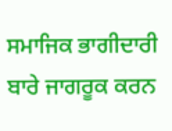ਸਮਾਜਿਕ ਭਾਗੀਦਾਰੀ ਬਾਰੇ ਜਾਗਰੂਕ ਕਰਨ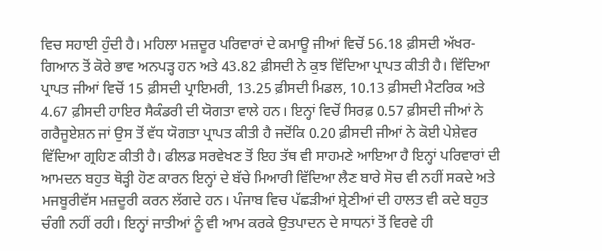ਵਿਚ ਸਹਾਈ ਹੁੰਦੀ ਹੈ। ਮਹਿਲਾ ਮਜ਼ਦੂਰ ਪਰਿਵਾਰਾਂ ਦੇ ਕਮਾਊ ਜੀਆਂ ਵਿਚੋਂ 56.18 ਫ਼ੀਸਦੀ ਅੱਖਰ-ਗਿਆਨ ਤੋਂ ਕੋਰੇ ਭਾਵ ਅਨਪੜ੍ਹ ਹਨ ਅਤੇ 43.82 ਫ਼ੀਸਦੀ ਨੇ ਕੁਝ ਵਿੱਦਿਆ ਪ੍ਰਾਪਤ ਕੀਤੀ ਹੈ। ਵਿੱਦਿਆ ਪ੍ਰਾਪਤ ਜੀਆਂ ਵਿਚੋਂ 15 ਫ਼ੀਸਦੀ ਪ੍ਰਾਇਮਰੀ, 13.25 ਫ਼ੀਸਦੀ ਮਿਡਲ, 10.13 ਫ਼ੀਸਦੀ ਮੈਟਰਿਕ ਅਤੇ 4.67 ਫ਼ੀਸਦੀ ਹਾਇਰ ਸੈਕੰਡਰੀ ਦੀ ਯੋਗਤਾ ਵਾਲੇ ਹਨ। ਇਨ੍ਹਾਂ ਵਿਚੋਂ ਸਿਰਫ਼ 0.57 ਫ਼ੀਸਦੀ ਜੀਆਂ ਨੇ ਗਰੈਜੂਏਸ਼ਨ ਜਾਂ ਉਸ ਤੋਂ ਵੱਧ ਯੋਗਤਾ ਪ੍ਰਾਪਤ ਕੀਤੀ ਹੈ ਜਦੋਂਕਿ 0.20 ਫ਼ੀਸਦੀ ਜੀਆਂ ਨੇ ਕੋਈ ਪੇਸ਼ੇਵਰ ਵਿੱਦਿਆ ਗ੍ਰਹਿਣ ਕੀਤੀ ਹੈ। ਫੀਲਡ ਸਰਵੇਖਣ ਤੋਂ ਇਹ ਤੱਥ ਵੀ ਸਾਹਮਣੇ ਆਇਆ ਹੈ ਇਨ੍ਹਾਂ ਪਰਿਵਾਰਾਂ ਦੀ ਆਮਦਨ ਬਹੁਤ ਥੋੜ੍ਹੀ ਹੋਣ ਕਾਰਨ ਇਨ੍ਹਾਂ ਦੇ ਬੱਚੇ ਮਿਆਰੀ ਵਿੱਦਿਆ ਲੈਣ ਬਾਰੇ ਸੋਚ ਵੀ ਨਹੀਂ ਸਕਦੇ ਅਤੇ ਮਜਬੂਰੀਵੱਸ ਮਜ਼ਦੂਰੀ ਕਰਨ ਲੱਗਦੇ ਹਨ। ਪੰਜਾਬ ਵਿਚ ਪੱਛੜੀਆਂ ਸ਼੍ਰੇਣੀਆਂ ਦੀ ਹਾਲਤ ਵੀ ਕਦੇ ਬਹੁਤ ਚੰਗੀ ਨਹੀਂ ਰਹੀ। ਇਨ੍ਹਾਂ ਜਾਤੀਆਂ ਨੂੰ ਵੀ ਆਮ ਕਰਕੇ ਉਤਪਾਦਨ ਦੇ ਸਾਧਨਾਂ ਤੋਂ ਵਿਰਵੇ ਹੀ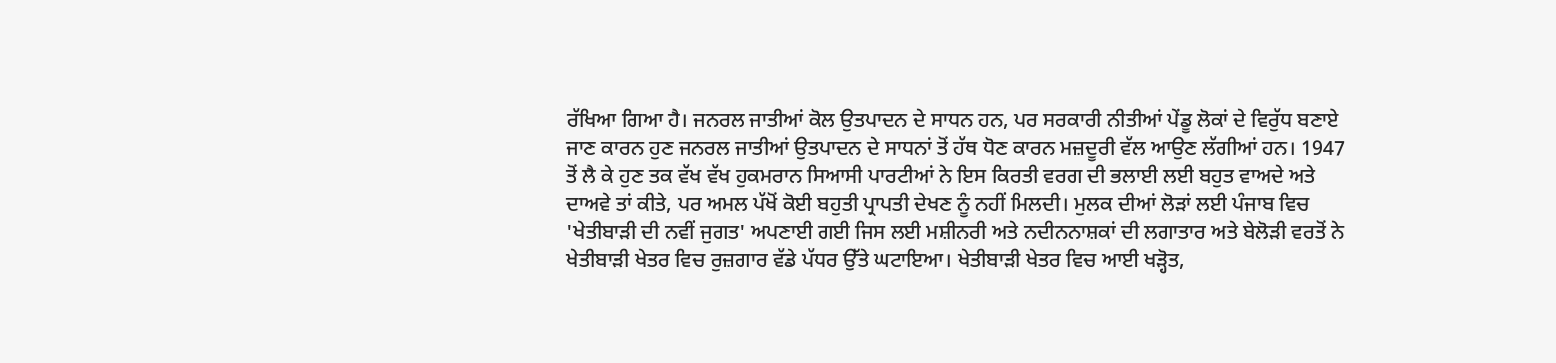ਰੱਖਿਆ ਗਿਆ ਹੈ। ਜਨਰਲ ਜਾਤੀਆਂ ਕੋਲ ਉਤਪਾਦਨ ਦੇ ਸਾਧਨ ਹਨ, ਪਰ ਸਰਕਾਰੀ ਨੀਤੀਆਂ ਪੇਂਡੂ ਲੋਕਾਂ ਦੇ ਵਿਰੁੱਧ ਬਣਾਏ ਜਾਣ ਕਾਰਨ ਹੁਣ ਜਨਰਲ ਜਾਤੀਆਂ ਉਤਪਾਦਨ ਦੇ ਸਾਧਨਾਂ ਤੋਂ ਹੱਥ ਧੋਣ ਕਾਰਨ ਮਜ਼ਦੂਰੀ ਵੱਲ ਆਉਣ ਲੱਗੀਆਂ ਹਨ। 1947 ਤੋਂ ਲੈ ਕੇ ਹੁਣ ਤਕ ਵੱਖ ਵੱਖ ਹੁਕਮਰਾਨ ਸਿਆਸੀ ਪਾਰਟੀਆਂ ਨੇ ਇਸ ਕਿਰਤੀ ਵਰਗ ਦੀ ਭਲਾਈ ਲਈ ਬਹੁਤ ਵਾਅਦੇ ਅਤੇ ਦਾਅਵੇ ਤਾਂ ਕੀਤੇ, ਪਰ ਅਮਲ ਪੱਖੋਂ ਕੋਈ ਬਹੁਤੀ ਪ੍ਰਾਪਤੀ ਦੇਖਣ ਨੂੰ ਨਹੀਂ ਮਿਲਦੀ। ਮੁਲਕ ਦੀਆਂ ਲੋੜਾਂ ਲਈ ਪੰਜਾਬ ਵਿਚ 'ਖੇਤੀਬਾੜੀ ਦੀ ਨਵੀਂ ਜੁਗਤ' ਅਪਣਾਈ ਗਈ ਜਿਸ ਲਈ ਮਸ਼ੀਨਰੀ ਅਤੇ ਨਦੀਨਨਾਸ਼ਕਾਂ ਦੀ ਲਗਾਤਾਰ ਅਤੇ ਬੇਲੋੜੀ ਵਰਤੋਂ ਨੇ ਖੇਤੀਬਾੜੀ ਖੇਤਰ ਵਿਚ ਰੁਜ਼ਗਾਰ ਵੱਡੇ ਪੱਧਰ ਉੱਤੇ ਘਟਾਇਆ। ਖੇਤੀਬਾੜੀ ਖੇਤਰ ਵਿਚ ਆਈ ਖੜ੍ਹੋਤ,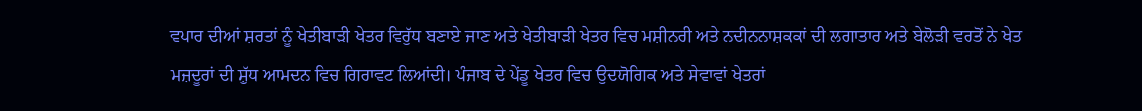ਵਪਾਰ ਦੀਆਂ ਸ਼ਰਤਾਂ ਨੂੰ ਖੇਤੀਬਾੜੀ ਖੇਤਰ ਵਿਰੁੱਧ ਬਣਾਏ ਜਾਣ ਅਤੇ ਖੇਤੀਬਾੜੀ ਖੇਤਰ ਵਿਚ ਮਸ਼ੀਨਰੀ ਅਤੇ ਨਦੀਨਨਾਸ਼ਕਕਾਂ ਦੀ ਲਗਾਤਾਰ ਅਤੇ ਬੇਲੋੜੀ ਵਰਤੋਂ ਨੇ ਖੇਤ ਮਜ਼ਦੂਰਾਂ ਦੀ ਸ਼ੁੱਧ ਆਮਦਨ ਵਿਚ ਗਿਰਾਵਟ ਲਿਆਂਦੀ। ਪੰਜਾਬ ਦੇ ਪੇਂਡੂ ਖੇਤਰ ਵਿਚ ਉਦਯੋਗਿਕ ਅਤੇ ਸੇਵਾਵਾਂ ਖੇਤਰਾਂ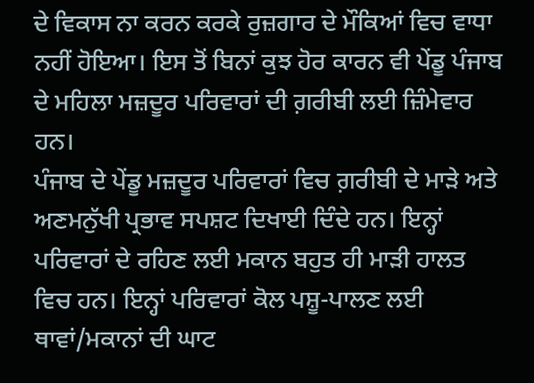ਦੇ ਵਿਕਾਸ ਨਾ ਕਰਨ ਕਰਕੇ ਰੁਜ਼ਗਾਰ ਦੇ ਮੌਕਿਆਂ ਵਿਚ ਵਾਧਾ ਨਹੀਂ ਹੋਇਆ। ਇਸ ਤੋਂ ਬਿਨਾਂ ਕੁਝ ਹੋਰ ਕਾਰਨ ਵੀ ਪੇਂਡੂ ਪੰਜਾਬ ਦੇ ਮਹਿਲਾ ਮਜ਼ਦੂਰ ਪਰਿਵਾਰਾਂ ਦੀ ਗ਼ਰੀਬੀ ਲਈ ਜ਼ਿੰਮੇਵਾਰ ਹਨ।
ਪੰਜਾਬ ਦੇ ਪੇਂਡੂ ਮਜ਼ਦੂਰ ਪਰਿਵਾਰਾਂ ਵਿਚ ਗ਼ਰੀਬੀ ਦੇ ਮਾੜੇ ਅਤੇ ਅਣਮਨੁੱਖੀ ਪ੍ਰਭਾਵ ਸਪਸ਼ਟ ਦਿਖਾਈ ਦਿੰਦੇ ਹਨ। ਇਨ੍ਹਾਂ ਪਰਿਵਾਰਾਂ ਦੇ ਰਹਿਣ ਲਈ ਮਕਾਨ ਬਹੁਤ ਹੀ ਮਾੜੀ ਹਾਲਤ ਵਿਚ ਹਨ। ਇਨ੍ਹਾਂ ਪਰਿਵਾਰਾਂ ਕੋਲ ਪਸ਼ੂ-ਪਾਲਣ ਲਈ ਥਾਵਾਂ/ਮਕਾਨਾਂ ਦੀ ਘਾਟ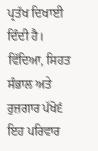ਪ੍ਰਤੱਖ ਦਿਖਾਈ ਦਿੰਦੀ ਹੈ। ਵਿੱਦਿਆ, ਸਿਹਤ ਸੰਭਾਲ ਅਤੇ ਰੁਜ਼ਗਾਰ ਪੱਖੋ੬ਂ ਇਹ ਪਰਿਵਾਰ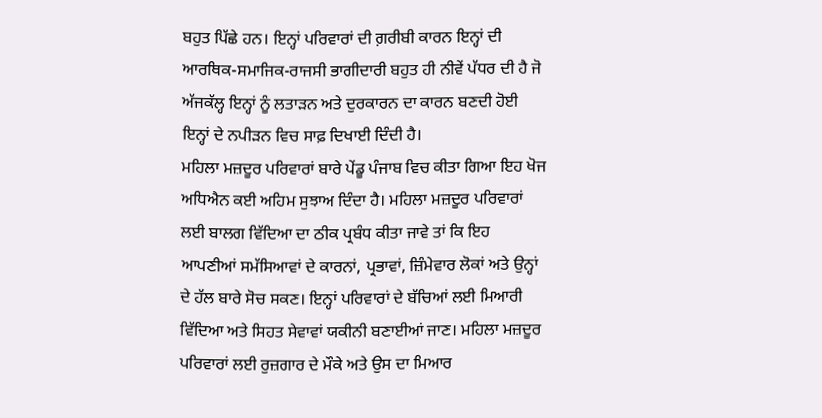ਬਹੁਤ ਪਿੱਛੇ ਹਨ। ਇਨ੍ਹਾਂ ਪਰਿਵਾਰਾਂ ਦੀ ਗ਼ਰੀਬੀ ਕਾਰਨ ਇਨ੍ਹਾਂ ਦੀ ਆਰਥਿਕ-ਸਮਾਜਿਕ-ਰਾਜਸੀ ਭਾਗੀਦਾਰੀ ਬਹੁਤ ਹੀ ਨੀਵੇਂ ਪੱਧਰ ਦੀ ਹੈ ਜੋ ਅੱਜਕੱਲ੍ਹ ਇਨ੍ਹਾਂ ਨੂੰ ਲਤਾੜਨ ਅਤੇ ਦੁਰਕਾਰਨ ਦਾ ਕਾਰਨ ਬਣਦੀ ਹੋਈ ਇਨ੍ਹਾਂ ਦੇ ਨਪੀੜਨ ਵਿਚ ਸਾਫ਼ ਦਿਖਾਈ ਦਿੰਦੀ ਹੈ।
ਮਹਿਲਾ ਮਜ਼ਦੂਰ ਪਰਿਵਾਰਾਂ ਬਾਰੇ ਪੇਂਡੂ ਪੰਜਾਬ ਵਿਚ ਕੀਤਾ ਗਿਆ ਇਹ ਖੋਜ ਅਧਿਐਨ ਕਈ ਅਹਿਮ ਸੁਝਾਅ ਦਿੰਦਾ ਹੈ। ਮਹਿਲਾ ਮਜ਼ਦੂਰ ਪਰਿਵਾਰਾਂ ਲਈ ਬਾਲਗ ਵਿੱਦਿਆ ਦਾ ਠੀਕ ਪ੍ਰਬੰਧ ਕੀਤਾ ਜਾਵੇ ਤਾਂ ਕਿ ਇਹ ਆਪਣੀਆਂ ਸਮੱਸਿਆਵਾਂ ਦੇ ਕਾਰਨਾਂ, ਪ੍ਰਭਾਵਾਂ, ਜ਼ਿੰਮੇਵਾਰ ਲੋਕਾਂ ਅਤੇ ਉਨ੍ਹਾਂ ਦੇ ਹੱਲ ਬਾਰੇ ਸੋਚ ਸਕਣ। ਇਨ੍ਹਾਂ ਪਰਿਵਾਰਾਂ ਦੇ ਬੱਚਿਆਂ ਲਈ ਮਿਆਰੀ ਵਿੱਦਿਆ ਅਤੇ ਸਿਹਤ ਸੇਵਾਵਾਂ ਯਕੀਨੀ ਬਣਾਈਆਂ ਜਾਣ। ਮਹਿਲਾ ਮਜ਼ਦੂਰ ਪਰਿਵਾਰਾਂ ਲਈ ਰੁਜ਼ਗਾਰ ਦੇ ਮੌਕੇ ਅਤੇ ਉਸ ਦਾ ਮਿਆਰ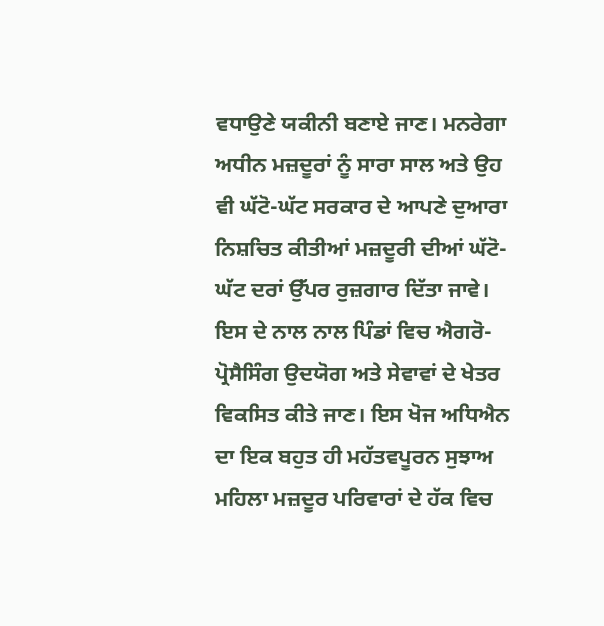ਵਧਾਉਣੇ ਯਕੀਨੀ ਬਣਾਏ ਜਾਣ। ਮਨਰੇਗਾ ਅਧੀਨ ਮਜ਼ਦੂਰਾਂ ਨੂੰ ਸਾਰਾ ਸਾਲ ਅਤੇ ਉਹ ਵੀ ਘੱਟੋ-ਘੱਟ ਸਰਕਾਰ ਦੇ ਆਪਣੇ ਦੁਆਰਾ ਨਿਸ਼ਚਿਤ ਕੀਤੀਆਂ ਮਜ਼ਦੂਰੀ ਦੀਆਂ ਘੱਟੋ-ਘੱਟ ਦਰਾਂ ਉੱਪਰ ਰੁਜ਼ਗਾਰ ਦਿੱਤਾ ਜਾਵੇ। ਇਸ ਦੇ ਨਾਲ ਨਾਲ ਪਿੰਡਾਂ ਵਿਚ ਐਗਰੋ-ਪ੍ਰੋਸੈਸਿੰਗ ਉਦਯੋਗ ਅਤੇ ਸੇਵਾਵਾਂ ਦੇ ਖੇਤਰ ਵਿਕਸਿਤ ਕੀਤੇ ਜਾਣ। ਇਸ ਖੋਜ ਅਧਿਐਨ ਦਾ ਇਕ ਬਹੁਤ ਹੀ ਮਹੱਤਵਪੂਰਨ ਸੁਝਾਅ ਮਹਿਲਾ ਮਜ਼ਦੂਰ ਪਰਿਵਾਰਾਂ ਦੇ ਹੱਕ ਵਿਚ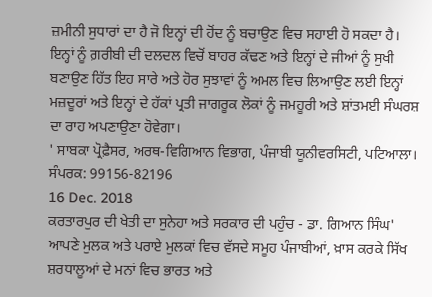ਜ਼ਮੀਨੀ ਸੁਧਾਰਾਂ ਦਾ ਹੈ ਜੋ ਇਨ੍ਹਾਂ ਦੀ ਹੋਂਦ ਨੂੰ ਬਚਾਉਣ ਵਿਚ ਸਹਾਈ ਹੋ ਸਕਦਾ ਹੈ। ਇਨ੍ਹਾਂ ਨੂੰ ਗ਼ਰੀਬੀ ਦੀ ਦਲਦਲ ਵਿਚੋਂ ਬਾਹਰ ਕੱਢਣ ਅਤੇ ਇਨ੍ਹਾਂ ਦੇ ਜੀਆਂ ਨੂੰ ਸੁਖੀ ਬਣਾਉਣ ਹਿੱਤ ਇਹ ਸਾਰੇ ਅਤੇ ਹੋਰ ਸੁਝਾਵਾਂ ਨੂੰ ਅਮਲ ਵਿਚ ਲਿਆਉਣ ਲਈ ਇਨ੍ਹਾਂ ਮਜ਼ਦੂਰਾਂ ਅਤੇ ਇਨ੍ਹਾਂ ਦੇ ਹੱਕਾਂ ਪ੍ਰਤੀ ਜਾਗਰੂਕ ਲੋਕਾਂ ਨੂੰ ਜਮਹੂਰੀ ਅਤੇ ਸ਼ਾਂਤਮਈ ਸੰਘਰਸ਼ ਦਾ ਰਾਹ ਅਪਣਾਉਣਾ ਹੋਵੇਗਾ।
' ਸਾਬਕਾ ਪ੍ਰੋਫ਼ੈਸਰ, ਅਰਥ-ਵਿਗਿਆਨ ਵਿਭਾਗ, ਪੰਜਾਬੀ ਯੂਨੀਵਰਸਿਟੀ, ਪਟਿਆਲਾ।
ਸੰਪਰਕ: 99156-82196
16 Dec. 2018
ਕਰਤਾਰਪੁਰ ਦੀ ਖੇਤੀ ਦਾ ਸੁਨੇਹਾ ਅਤੇ ਸਰਕਾਰ ਦੀ ਪਹੁੰਚ - ਡਾ. ਗਿਆਨ ਸਿੰਘ'
ਆਪਣੇ ਮੁਲਕ ਅਤੇ ਪਰਾਏ ਮੁਲਕਾਂ ਵਿਚ ਵੱਸਦੇ ਸਮੂਹ ਪੰਜਾਬੀਆਂ, ਖ਼ਾਸ ਕਰਕੇ ਸਿੱਖ ਸ਼ਰਧਾਲੂਆਂ ਦੇ ਮਨਾਂ ਵਿਚ ਭਾਰਤ ਅਤੇ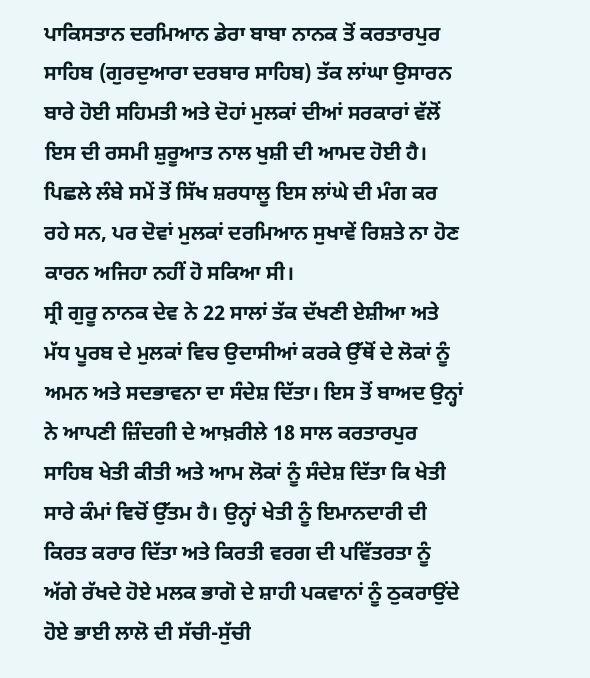ਪਾਕਿਸਤਾਨ ਦਰਮਿਆਨ ਡੇਰਾ ਬਾਬਾ ਨਾਨਕ ਤੋਂ ਕਰਤਾਰਪੁਰ ਸਾਹਿਬ (ਗੁਰਦੁਆਰਾ ਦਰਬਾਰ ਸਾਹਿਬ) ਤੱਕ ਲਾਂਘਾ ਉਸਾਰਨ ਬਾਰੇ ਹੋਈ ਸਹਿਮਤੀ ਅਤੇ ਦੋਹਾਂ ਮੁਲਕਾਂ ਦੀਆਂ ਸਰਕਾਰਾਂ ਵੱਲੋਂ ਇਸ ਦੀ ਰਸਮੀ ਸ਼ੁਰੂਆਤ ਨਾਲ ਖੁਸ਼ੀ ਦੀ ਆਮਦ ਹੋਈ ਹੈ। ਪਿਛਲੇ ਲੰਬੇ ਸਮੇਂ ਤੋਂ ਸਿੱਖ ਸ਼ਰਧਾਲੂ ਇਸ ਲਾਂਘੇ ਦੀ ਮੰਗ ਕਰ ਰਹੇ ਸਨ, ਪਰ ਦੋਵਾਂ ਮੁਲਕਾਂ ਦਰਮਿਆਨ ਸੁਖਾਵੇਂ ਰਿਸ਼ਤੇ ਨਾ ਹੋਣ ਕਾਰਨ ਅਜਿਹਾ ਨਹੀਂ ਹੋ ਸਕਿਆ ਸੀ।
ਸ੍ਰੀ ਗੁਰੂ ਨਾਨਕ ਦੇਵ ਨੇ 22 ਸਾਲਾਂ ਤੱਕ ਦੱਖਣੀ ਏਸ਼ੀਆ ਅਤੇ ਮੱਧ ਪੂਰਬ ਦੇ ਮੁਲਕਾਂ ਵਿਚ ਉਦਾਸੀਆਂ ਕਰਕੇ ਉੱਥੋਂ ਦੇ ਲੋਕਾਂ ਨੂੰ ਅਮਨ ਅਤੇ ਸਦਭਾਵਨਾ ਦਾ ਸੰਦੇਸ਼ ਦਿੱਤਾ। ਇਸ ਤੋਂ ਬਾਅਦ ਉਨ੍ਹਾਂ ਨੇ ਆਪਣੀ ਜ਼ਿੰਦਗੀ ਦੇ ਆਖ਼ਰੀਲੇ 18 ਸਾਲ ਕਰਤਾਰਪੁਰ ਸਾਹਿਬ ਖੇਤੀ ਕੀਤੀ ਅਤੇ ਆਮ ਲੋਕਾਂ ਨੂੰ ਸੰਦੇਸ਼ ਦਿੱਤਾ ਕਿ ਖੇਤੀ ਸਾਰੇ ਕੰਮਾਂ ਵਿਚੋਂ ਉੱਤਮ ਹੈ। ਉਨ੍ਹਾਂ ਖੇਤੀ ਨੂੰ ਇਮਾਨਦਾਰੀ ਦੀ ਕਿਰਤ ਕਰਾਰ ਦਿੱਤਾ ਅਤੇ ਕਿਰਤੀ ਵਰਗ ਦੀ ਪਵਿੱਤਰਤਾ ਨੂੰ ਅੱਗੇ ਰੱਖਦੇ ਹੋਏ ਮਲਕ ਭਾਗੋ ਦੇ ਸ਼ਾਹੀ ਪਕਵਾਨਾਂ ਨੂੰ ਠੁਕਰਾਉਂਦੇ ਹੋਏ ਭਾਈ ਲਾਲੋ ਦੀ ਸੱਚੀ-ਸੁੱਚੀ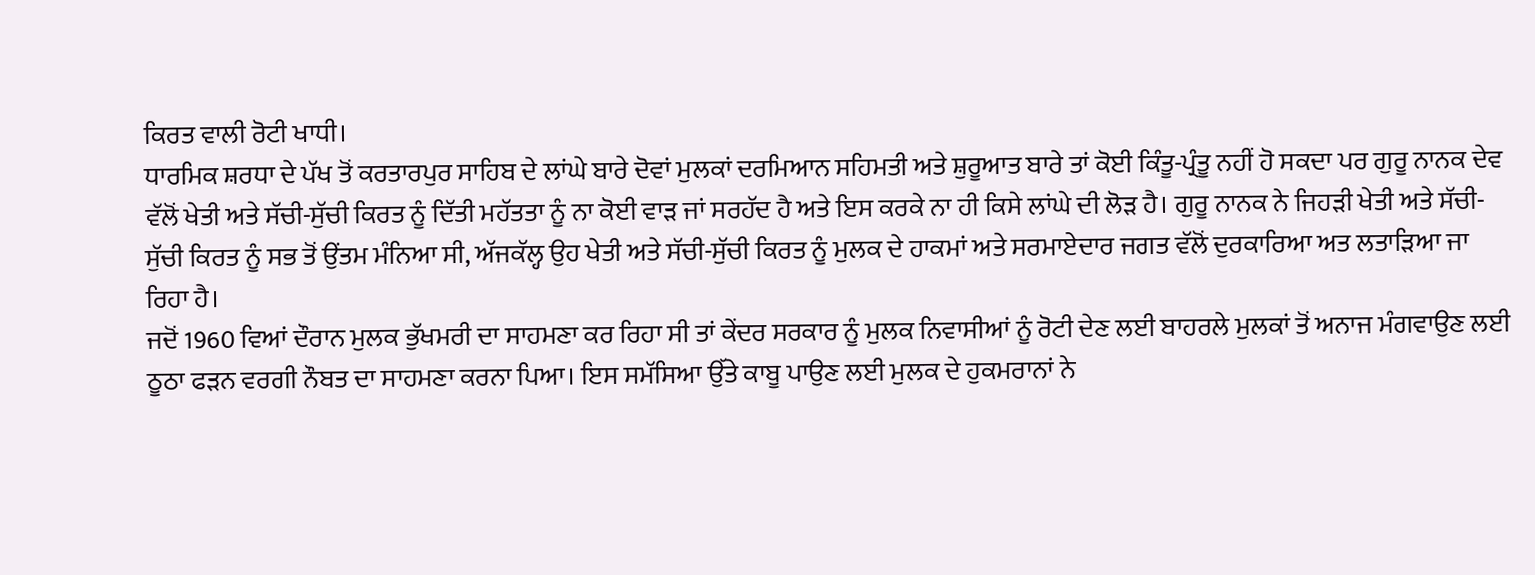ਕਿਰਤ ਵਾਲੀ ਰੋਟੀ ਖਾਧੀ।
ਧਾਰਮਿਕ ਸ਼ਰਧਾ ਦੇ ਪੱਖ ਤੋਂ ਕਰਤਾਰਪੁਰ ਸਾਹਿਬ ਦੇ ਲਾਂਘੇ ਬਾਰੇ ਦੋਵਾਂ ਮੁਲਕਾਂ ਦਰਮਿਆਨ ਸਹਿਮਤੀ ਅਤੇ ਸ਼ੁਰੂਆਤ ਬਾਰੇ ਤਾਂ ਕੋਈ ਕਿੰਤੂ-ਪ੍ਰੰਤੂ ਨਹੀਂ ਹੋ ਸਕਦਾ ਪਰ ਗੁਰੂ ਨਾਨਕ ਦੇਵ ਵੱਲੋਂ ਖੇਤੀ ਅਤੇ ਸੱਚੀ-ਸੁੱਚੀ ਕਿਰਤ ਨੂੰ ਦਿੱਤੀ ਮਹੱਤਤਾ ਨੂੰ ਨਾ ਕੋਈ ਵਾੜ ਜਾਂ ਸਰਹੱਦ ਹੈ ਅਤੇ ਇਸ ਕਰਕੇ ਨਾ ਹੀ ਕਿਸੇ ਲਾਂਘੇ ਦੀ ਲੋੜ ਹੈ। ਗੁਰੂ ਨਾਨਕ ਨੇ ਜਿਹੜੀ ਖੇਤੀ ਅਤੇ ਸੱਚੀ-ਸੁੱਚੀ ਕਿਰਤ ਨੂੰ ਸਭ ਤੋਂ ਉਂਤਮ ਮੰਨਿਆ ਸੀ, ਅੱਜਕੱਲ੍ਹ ਉਹ ਖੇਤੀ ਅਤੇ ਸੱਚੀ-ਸੁੱਚੀ ਕਿਰਤ ਨੂੰ ਮੁਲਕ ਦੇ ਹਾਕਮਾਂ ਅਤੇ ਸਰਮਾਏਦਾਰ ਜਗਤ ਵੱਲੋਂ ਦੁਰਕਾਰਿਆ ਅਤ ਲਤਾੜਿਆ ਜਾ ਰਿਹਾ ਹੈ।
ਜਦੋਂ 1960 ਵਿਆਂ ਦੌਰਾਨ ਮੁਲਕ ਭੁੱਖਮਰੀ ਦਾ ਸਾਹਮਣਾ ਕਰ ਰਿਹਾ ਸੀ ਤਾਂ ਕੇਂਦਰ ਸਰਕਾਰ ਨੂੰ ਮੁਲਕ ਨਿਵਾਸੀਆਂ ਨੂੰ ਰੋਟੀ ਦੇਣ ਲਈ ਬਾਹਰਲੇ ਮੁਲਕਾਂ ਤੋਂ ਅਨਾਜ ਮੰਗਵਾਉਣ ਲਈ ਠੂਠਾ ਫੜਨ ਵਰਗੀ ਨੌਬਤ ਦਾ ਸਾਹਮਣਾ ਕਰਨਾ ਪਿਆ। ਇਸ ਸਮੱਸਿਆ ਉੱਤੇ ਕਾਬੂ ਪਾਉਣ ਲਈ ਮੁਲਕ ਦੇ ਹੁਕਮਰਾਨਾਂ ਨੇ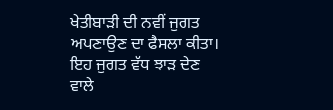ਖੇਤੀਬਾੜੀ ਦੀ ਨਵੀਂ ਜੁਗਤ ਅਪਣਾਉਣ ਦਾ ਫੈਸਲਾ ਕੀਤਾ। ਇਹ ਜੁਗਤ ਵੱਧ ਝਾੜ ਦੇਣ ਵਾਲੇ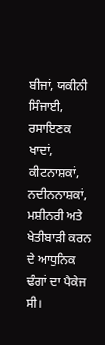ਬੀਜਾਂ, ਯਕੀਨੀ ਸਿੰਜਾਈ, ਰਸਾਇਣਕ ਖਾਦਾਂ, ਕੀਟਨਾਸ਼ਕਾਂ, ਨਦੀਨਨਾਸ਼ਕਾਂ, ਮਸ਼ੀਨਰੀ ਅਤੇ ਖੇਤੀਬਾੜੀ ਕਰਨ ਦੇ ਆਧੁਨਿਕ ਢੰਗਾਂ ਦਾ ਪੈਕੇਜ ਸੀ।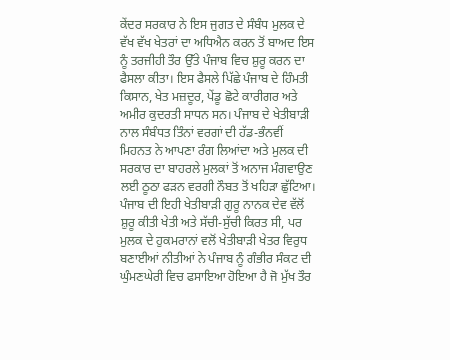ਕੇਂਦਰ ਸਰਕਾਰ ਨੇ ਇਸ ਜੁਗਤ ਦੇ ਸੰਬੰਧ ਮੁਲਕ ਦੇ ਵੱਖ ਵੱਖ ਖੇਤਰਾਂ ਦਾ ਅਧਿਐਨ ਕਰਨ ਤੋਂ ਬਾਅਦ ਇਸ ਨੂੰ ਤਰਜੀਹੀ ਤੌਰ ਉੱਤੇ ਪੰਜਾਬ ਵਿਚ ਸ਼ੁਰੂ ਕਰਨ ਦਾ ਫੈਸਲਾ ਕੀਤਾ। ਇਸ ਫੈਸਲੇ ਪਿੱਛੇ ਪੰਜਾਬ ਦੇ ਹਿੰਮਤੀ ਕਿਸਾਨ, ਖੇਤ ਮਜ਼ਦੂਰ, ਪੇਂਡੂ ਛੋਟੇ ਕਾਰੀਗਰ ਅਤੇ ਅਮੀਰ ਕੁਦਰਤੀ ਸਾਧਨ ਸਨ। ਪੰਜਾਬ ਦੇ ਖੇਤੀਬਾੜੀ ਨਾਲ ਸੰਬੰਧਤ ਤਿੰਨਾਂ ਵਰਗਾਂ ਦੀ ਹੱਡ-ਭੰਨਵੀਂ ਮਿਹਨਤ ਨੇ ਆਪਣਾ ਰੰਗ ਲਿਆਂਦਾ ਅਤੇ ਮੁਲਕ ਦੀ ਸਰਕਾਰ ਦਾ ਬਾਹਰਲੇ ਮੁਲਕਾਂ ਤੋਂ ਅਨਾਜ ਮੰਗਵਾਉਣ ਲਈ ਠੂਠਾ ਫੜਨ ਵਰਗੀ ਨੌਬਤ ਤੋਂ ਖਹਿੜਾ ਛੁੱਟਿਆ। ਪੰਜਾਬ ਦੀ ਇਹੀ ਖੇਤੀਬਾੜੀ ਗੁਰੂ ਨਾਨਕ ਦੇਵ ਵੱਲੋਂ ਸ਼ੁਰੂ ਕੀਤੀ ਖੇਤੀ ਅਤੇ ਸੱਚੀ-ਸੁੱਚੀ ਕਿਰਤ ਸੀ, ਪਰ ਮੁਲਕ ਦੇ ਹੁਕਮਰਾਨਾਂ ਵਲੋਂ ਖੇਤੀਬਾੜੀ ਖੇਤਰ ਵਿਰੁਧ ਬਣਾਈਆਂ ਨੀਤੀਆਂ ਨੇ ਪੰਜਾਬ ਨੂੰ ਗੰਭੀਰ ਸੰਕਟ ਦੀ ਘੁੰਮਣਘੇਰੀ ਵਿਚ ਫਸਾਇਆ ਹੋਇਆ ਹੈ ਜੋ ਮੁੱਖ ਤੌਰ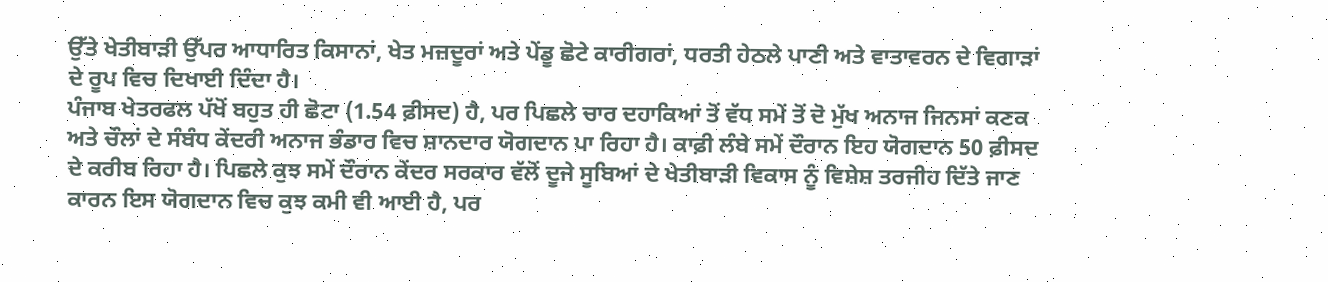ਉੱਤੇ ਖੇਤੀਬਾੜੀ ਉੱਪਰ ਆਧਾਰਿਤ ਕਿਸਾਨਾਂ, ਖੇਤ ਮਜ਼ਦੂਰਾਂ ਅਤੇ ਪੇਂਡੂ ਛੋਟੇ ਕਾਰੀਗਰਾਂ, ਧਰਤੀ ਹੇਠਲੇ ਪਾਣੀ ਅਤੇ ਵਾਤਾਵਰਨ ਦੇ ਵਿਗਾੜਾਂ ਦੇ ਰੂਪ ਵਿਚ ਦਿਖਾਈ ਦਿੰਦਾ ਹੈ।
ਪੰਜਾਬ ਖੇਤਰਫਲ ਪੱਖੋਂ ਬਹੁਤ ਹੀ ਛੋਟਾ (1.54 ਫ਼ੀਸਦ) ਹੈ, ਪਰ ਪਿਛਲੇ ਚਾਰ ਦਹਾਕਿਆਂ ਤੋਂ ਵੱਧ ਸਮੇਂ ਤੋਂ ਦੋ ਮੁੱਖ ਅਨਾਜ ਜਿਨਸਾਂ ਕਣਕ ਅਤੇ ਚੌਲਾਂ ਦੇ ਸੰਬੰਧ ਕੇਂਦਰੀ ਅਨਾਜ ਭੰਡਾਰ ਵਿਚ ਸ਼ਾਨਦਾਰ ਯੋਗਦਾਨ ਪਾ ਰਿਹਾ ਹੈ। ਕਾਫ਼ੀ ਲੰਬੇ ਸਮੇਂ ਦੌਰਾਨ ਇਹ ਯੋਗਦਾਨ 50 ਫ਼ੀਸਦ ਦੇ ਕਰੀਬ ਰਿਹਾ ਹੈ। ਪਿਛਲੇ ਕੁਝ ਸਮੇਂ ਦੌਰਾਨ ਕੇਂਦਰ ਸਰਕਾਰ ਵੱਲੋਂ ਦੂਜੇ ਸੂਬਿਆਂ ਦੇ ਖੇਤੀਬਾੜੀ ਵਿਕਾਸ ਨੂੰ ਵਿਸ਼ੇਸ਼ ਤਰਜੀਹ ਦਿੱਤੇ ਜਾਣ ਕਾਰਨ ਇਸ ਯੋਗਦਾਨ ਵਿਚ ਕੁਝ ਕਮੀ ਵੀ ਆਈ ਹੈ, ਪਰ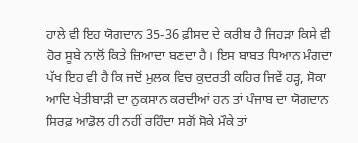ਹਾਲੇ ਵੀ ਇਹ ਯੋਗਦਾਨ 35-36 ਫ਼ੀਸਦ ਦੇ ਕਰੀਬ ਹੈ ਜਿਹੜਾ ਕਿਸੇ ਵੀ ਹੋਰ ਸੂਬੇ ਨਾਲੋਂ ਕਿਤੇ ਜ਼ਿਆਦਾ ਬਣਦਾ ਹੈ। ਇਸ ਬਾਬਤ ਧਿਆਨ ਮੰਗਦਾ ਪੱਖ ਇਹ ਵੀ ਹੈ ਕਿ ਜਦੋਂ ਮੁਲਕ ਵਿਚ ਕੁਦਰਤੀ ਕਹਿਰ ਜਿਵੇਂ ਹੜ੍ਹ, ਸੋਕਾ ਆਦਿ ਖੇਤੀਬਾੜੀ ਦਾ ਨੁਕਸਾਨ ਕਰਦੀਆਂ ਹਨ ਤਾਂ ਪੰਜਾਬ ਦਾ ਯੋਗਦਾਨ ਸਿਰਫ਼ ਆਡੋਲ ਹੀ ਨਹੀਂ ਰਹਿੰਦਾ ਸਗੋਂ ਸੋਕੇ ਮੌਕੇ ਤਾਂ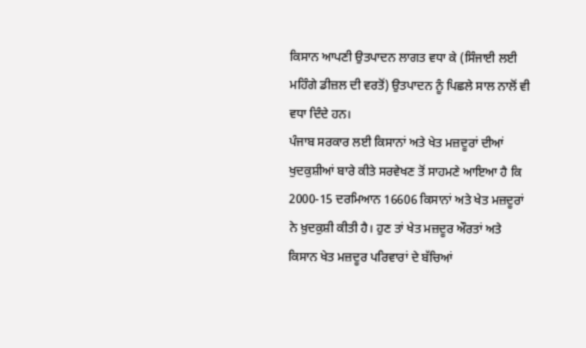ਕਿਸਾਨ ਆਪਣੀ ਉਤਪਾਦਨ ਲਾਗਤ ਵਧਾ ਕੇ (ਸਿੰਜਾਈ ਲਈ ਮਹਿੰਗੇ ਡੀਜ਼ਲ ਦੀ ਵਰਤੋਂ) ਉਤਪਾਦਨ ਨੂੰ ਪਿਛਲੇ ਸਾਲ ਨਾਲੋਂ ਵੀ ਵਧਾ ਦਿੰਦੇ ਹਨ।
ਪੰਜਾਬ ਸਰਕਾਰ ਲਈ ਕਿਸਾਨਾਂ ਅਤੇ ਖੇਤ ਮਜ਼ਦੂਰਾਂ ਦੀਆਂ ਖੁਦਕੁਸ਼ੀਆਂ ਬਾਰੇ ਕੀਤੇ ਸਰਵੇਖਣ ਤੋਂ ਸਾਹਮਣੇ ਆਇਆ ਹੈ ਕਿ 2000-15 ਦਰਮਿਆਨ 16606 ਕਿਸਾਨਾਂ ਅਤੇ ਖੇਤ ਮਜ਼ਦੂਰਾਂ ਨੇ ਖ਼ੁਦਕੁਸ਼ੀ ਕੀਤੀ ਹੈ। ਹੁਣ ਤਾਂ ਖੇਤ ਮਜ਼ਦੂਰ ਔਰਤਾਂ ਅਤੇ ਕਿਸਾਨ ਖੇਤ ਮਜ਼ਦੂਰ ਪਰਿਵਾਰਾਂ ਦੇ ਬੱਚਿਆਂ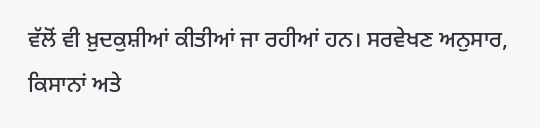ਵੱਲੋਂ ਵੀ ਖ਼ੁਦਕੁਸ਼ੀਆਂ ਕੀਤੀਆਂ ਜਾ ਰਹੀਆਂ ਹਨ। ਸਰਵੇਖਣ ਅਨੁਸਾਰ, ਕਿਸਾਨਾਂ ਅਤੇ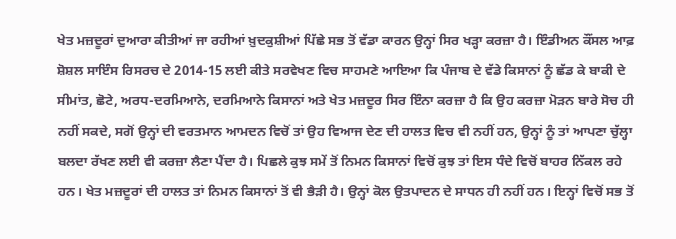ਖੇਤ ਮਜ਼ਦੂਰਾਂ ਦੁਆਰਾ ਕੀਤੀਆਂ ਜਾ ਰਹੀਆਂ ਖ਼ੁਦਕੁਸ਼ੀਆਂ ਪਿੱਛੇ ਸਭ ਤੋਂ ਵੱਡਾ ਕਾਰਨ ਉਨ੍ਹਾਂ ਸਿਰ ਖੜ੍ਹਾ ਕਰਜ਼ਾ ਹੈ। ਇੰਡੀਅਨ ਕੌਂਸਲ ਆਫ਼ ਸ਼ੋਸ਼ਲ ਸਾਇੰਸ ਰਿਸਰਚ ਦੇ 2014-15 ਲਈ ਕੀਤੇ ਸਰਵੇਖਣ ਵਿਚ ਸਾਹਮਣੇ ਆਇਆ ਕਿ ਪੰਜਾਬ ਦੇ ਵੱਡੇ ਕਿਸਾਨਾਂ ਨੂੰ ਛੱਡ ਕੇ ਬਾਕੀ ਦੇ ਸੀਮਾਂਤ, ਛੋਟੇ, ਅਰਧ-ਦਰਮਿਆਨੇ, ਦਰਮਿਆਨੇ ਕਿਸਾਨਾਂ ਅਤੇ ਖੇਤ ਮਜ਼ਦੂਰ ਸਿਰ ਇੰਨਾ ਕਰਜ਼ਾ ਹੈ ਕਿ ਉਹ ਕਰਜ਼ਾ ਮੋੜਨ ਬਾਰੇ ਸੋਚ ਹੀ ਨਹੀਂ ਸਕਦੇ, ਸਗੋਂ ਉਨ੍ਹਾਂ ਦੀ ਵਰਤਮਾਨ ਆਮਦਨ ਵਿਚੋਂ ਤਾਂ ਉਹ ਵਿਆਜ ਦੇਣ ਦੀ ਹਾਲਤ ਵਿਚ ਵੀ ਨਹੀਂ ਹਨ, ਉਨ੍ਹਾਂ ਨੂੰ ਤਾਂ ਆਪਣਾ ਚੁੱਲ੍ਹਾ ਬਲਦਾ ਰੱਖਣ ਲਈ ਵੀ ਕਰਜ਼ਾ ਲੈਣਾ ਪੈਂਦਾ ਹੈ। ਪਿਛਲੇ ਕੁਝ ਸਮੇਂ ਤੋਂ ਨਿਮਨ ਕਿਸਾਨਾਂ ਵਿਚੋਂ ਕੁਝ ਤਾਂ ਇਸ ਧੰਦੇ ਵਿਚੋਂ ਬਾਹਰ ਨਿੱਕਲ ਰਹੇ ਹਨ। ਖੇਤ ਮਜ਼ਦੂਰਾਂ ਦੀ ਹਾਲਤ ਤਾਂ ਨਿਮਨ ਕਿਸਾਨਾਂ ਤੋਂ ਵੀ ਭੈੜੀ ਹੈ। ਉਨ੍ਹਾਂ ਕੋਲ ਉਤਪਾਦਨ ਦੇ ਸਾਧਨ ਹੀ ਨਹੀਂ ਹਨ। ਇਨ੍ਹਾਂ ਵਿਚੋਂ ਸਭ ਤੋਂ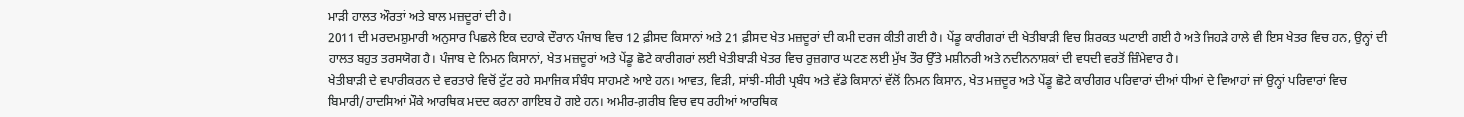ਮਾੜੀ ਹਾਲਤ ਔਰਤਾਂ ਅਤੇ ਬਾਲ ਮਜ਼ਦੂਰਾਂ ਦੀ ਹੈ।
2011 ਦੀ ਮਰਦਮਸ਼ੁਮਾਰੀ ਅਨੁਸਾਰ ਪਿਛਲੇ ਇਕ ਦਹਾਕੇ ਦੌਰਾਨ ਪੰਜਾਬ ਵਿਚ 12 ਫ਼ੀਸਦ ਕਿਸਾਨਾਂ ਅਤੇ 21 ਫ਼ੀਸਦ ਖੇਤ ਮਜ਼ਦੂਰਾਂ ਦੀ ਕਮੀ ਦਰਜ ਕੀਤੀ ਗਈ ਹੈ। ਪੇਂਡੂ ਕਾਰੀਗਰਾਂ ਦੀ ਖੇਤੀਬਾੜੀ ਵਿਚ ਸ਼ਿਰਕਤ ਘਟਾਈ ਗਈ ਹੈ ਅਤੇ ਜਿਹੜੇ ਹਾਲੇ ਵੀ ਇਸ ਖੇਤਰ ਵਿਚ ਹਨ, ਉਨ੍ਹਾਂ ਦੀ ਹਾਲਤ ਬਹੁਤ ਤਰਸਯੋਗ ਹੈ। ਪੰਜਾਬ ਦੇ ਨਿਮਨ ਕਿਸਾਨਾਂ, ਖੇਤ ਮਜ਼ਦੂਰਾਂ ਅਤੇ ਪੇਂਡੂ ਛੋਟੇ ਕਾਰੀਗਰਾਂ ਲਈ ਖੇਤੀਬਾੜੀ ਖੇਤਰ ਵਿਚ ਰੁਜ਼ਗਾਰ ਘਟਣ ਲਈ ਮੁੱਖ ਤੌਰ ਉੱਤੇ ਮਸ਼ੀਨਰੀ ਅਤੇ ਨਦੀਨਨਾਸ਼ਕਾਂ ਦੀ ਵਧਦੀ ਵਰਤੋਂ ਜ਼ਿੰਮੇਵਾਰ ਹੈ।
ਖੇਤੀਬਾੜੀ ਦੇ ਵਪਾਰੀਕਰਨ ਦੇ ਵਰਤਾਰੇ ਵਿਚੋਂ ਟੁੱਟ ਰਹੇ ਸਮਾਜਿਕ ਸੰਬੰਧ ਸਾਹਮਣੇ ਆਏ ਹਨ। ਆਵਤ, ਵਿੜੀ, ਸਾਂਝੀ-ਸੀਰੀ ਪ੍ਰਬੰਧ ਅਤੇ ਵੱਡੇ ਕਿਸਾਨਾਂ ਵੱਲੋਂ ਨਿਮਨ ਕਿਸਾਨ, ਖੇਤ ਮਜ਼ਦੂਰ ਅਤੇ ਪੇਂਡੂ ਛੋਟੇ ਕਾਰੀਗਰ ਪਰਿਵਾਰਾਂ ਦੀਆਂ ਧੀਆਂ ਦੇ ਵਿਆਹਾਂ ਜਾਂ ਉਨ੍ਹਾਂ ਪਰਿਵਾਰਾਂ ਵਿਚ ਬਿਮਾਰੀ/ਹਾਦਸਿਆਂ ਮੌਕੇ ਆਰਥਿਕ ਮਦਦ ਕਰਨਾ ਗਾਇਬ ਹੋ ਗਏ ਹਨ। ਅਮੀਰ-ਗ਼ਰੀਬ ਵਿਚ ਵਧ ਰਹੀਆਂ ਆਰਥਿਕ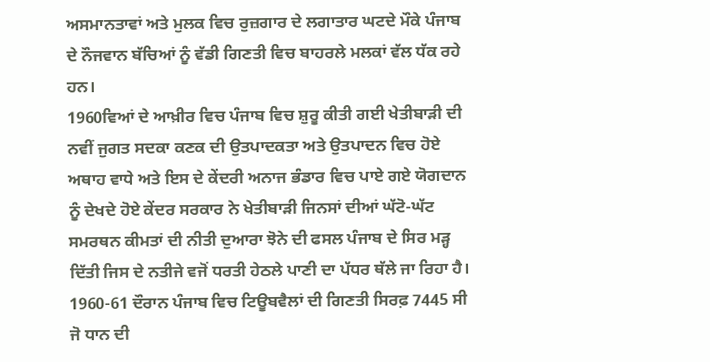ਅਸਮਾਨਤਾਵਾਂ ਅਤੇ ਮੁਲਕ ਵਿਚ ਰੁਜ਼ਗਾਰ ਦੇ ਲਗਾਤਾਰ ਘਟਦੇ ਮੌਕੇ ਪੰਜਾਬ ਦੇ ਨੌਜਵਾਨ ਬੱਚਿਆਂ ਨੂੰ ਵੱਡੀ ਗਿਣਤੀ ਵਿਚ ਬਾਹਰਲੇ ਮਲਕਾਂ ਵੱਲ ਧੱਕ ਰਹੇ ਹਨ।
1960ਵਿਆਂ ਦੇ ਆਖ਼ੀਰ ਵਿਚ ਪੰਜਾਬ ਵਿਚ ਸ਼ੁਰੂ ਕੀਤੀ ਗਈ ਖੇਤੀਬਾੜੀ ਦੀ ਨਵੀਂ ਜੁਗਤ ਸਦਕਾ ਕਣਕ ਦੀ ਉਤਪਾਦਕਤਾ ਅਤੇ ਉਤਪਾਦਨ ਵਿਚ ਹੋਏ ਅਥਾਹ ਵਾਧੇ ਅਤੇ ਇਸ ਦੇ ਕੇਂਦਰੀ ਅਨਾਜ ਭੰਡਾਰ ਵਿਚ ਪਾਏ ਗਏ ਯੋਗਦਾਨ ਨੂੰ ਦੇਖਦੇ ਹੋਏ ਕੇਂਦਰ ਸਰਕਾਰ ਨੇ ਖੇਤੀਬਾੜੀ ਜਿਨਸਾਂ ਦੀਆਂ ਘੱਟੋ-ਘੱਟ ਸਮਰਥਨ ਕੀਮਤਾਂ ਦੀ ਨੀਤੀ ਦੁਆਰਾ ਝੋਨੇ ਦੀ ਫਸਲ ਪੰਜਾਬ ਦੇ ਸਿਰ ਮੜ੍ਹ ਦਿੱਤੀ ਜਿਸ ਦੇ ਨਤੀਜੇ ਵਜੋਂ ਧਰਤੀ ਹੇਠਲੇ ਪਾਣੀ ਦਾ ਪੱਧਰ ਥੱਲੇ ਜਾ ਰਿਹਾ ਹੈ। 1960-61 ਦੌਰਾਨ ਪੰਜਾਬ ਵਿਚ ਟਿਊਬਵੈਲਾਂ ਦੀ ਗਿਣਤੀ ਸਿਰਫ਼ 7445 ਸੀ ਜੋ ਧਾਨ ਦੀ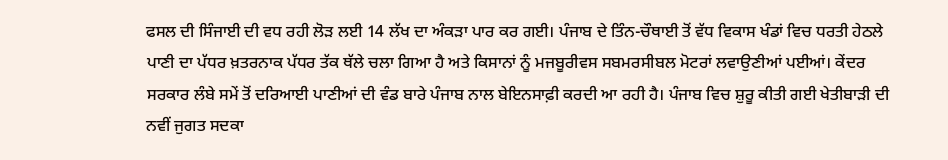ਫਸਲ ਦੀ ਸਿੰਜਾਈ ਦੀ ਵਧ ਰਹੀ ਲੋੜ ਲਈ 14 ਲੱਖ ਦਾ ਅੰਕੜਾ ਪਾਰ ਕਰ ਗਈ। ਪੰਜਾਬ ਦੇ ਤਿੰਨ-ਚੌਥਾਈ ਤੋਂ ਵੱਧ ਵਿਕਾਸ ਖੰਡਾਂ ਵਿਚ ਧਰਤੀ ਹੇਠਲੇ ਪਾਣੀ ਦਾ ਪੱਧਰ ਖ਼ਤਰਨਾਕ ਪੱਧਰ ਤੱਕ ਥੱਲੇ ਚਲਾ ਗਿਆ ਹੈ ਅਤੇ ਕਿਸਾਨਾਂ ਨੂੰ ਮਜਬੂਰੀਵਸ ਸਬਮਰਸੀਬਲ ਮੋਟਰਾਂ ਲਵਾਉਣੀਆਂ ਪਈਆਂ। ਕੇਂਦਰ ਸਰਕਾਰ ਲੰਬੇ ਸਮੇਂ ਤੋਂ ਦਰਿਆਈ ਪਾਣੀਆਂ ਦੀ ਵੰਡ ਬਾਰੇ ਪੰਜਾਬ ਨਾਲ ਬੇਇਨਸਾਫ਼ੀ ਕਰਦੀ ਆ ਰਹੀ ਹੈ। ਪੰਜਾਬ ਵਿਚ ਸ਼ੁਰੂ ਕੀਤੀ ਗਈ ਖੇਤੀਬਾੜੀ ਦੀ ਨਵੀਂ ਜੁਗਤ ਸਦਕਾ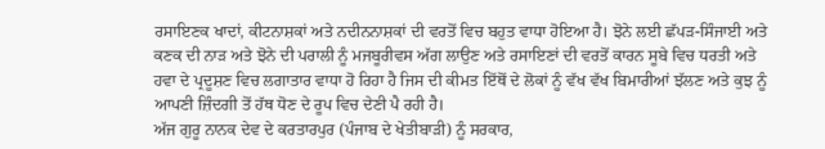ਰਸਾਇਣਕ ਖਾਦਾਂ, ਕੀਟਨਾਸ਼ਕਾਂ ਅਤੇ ਨਦੀਨਨਾਸ਼ਕਾਂ ਦੀ ਵਰਤੋਂ ਵਿਚ ਬਹੁਤ ਵਾਧਾ ਹੋਇਆ ਹੈ। ਝੋਨੇ ਲਈ ਛੱਪੜ-ਸਿੰਜਾਈ ਅਤੇ ਕਣਕ ਦੀ ਨਾੜ ਅਤੇ ਝੋਨੇ ਦੀ ਪਰਾਲੀ ਨੂੰ ਮਜਬੂਰੀਵਸ ਅੱਗ ਲਾਉਣ ਅਤੇ ਰਸਾਇਣਾਂ ਦੀ ਵਰਤੋਂ ਕਾਰਨ ਸੂਬੇ ਵਿਚ ਧਰਤੀ ਅਤੇ ਹਵਾ ਦੇ ਪ੍ਰਦੂਸ਼ਣ ਵਿਚ ਲਗਾਤਾਰ ਵਾਧਾ ਹੋ ਰਿਹਾ ਹੈ ਜਿਸ ਦੀ ਕੀਮਤ ਇੱਥੋਂ ਦੇ ਲੋਕਾਂ ਨੂੰ ਵੱਖ ਵੱਖ ਬਿਮਾਰੀਆਂ ਝੱਲਣ ਅਤੇ ਕੁਝ ਨੂੰ ਆਪਣੀ ਜ਼ਿੰਦਗੀ ਤੋਂ ਹੱਥ ਧੋਣ ਦੇ ਰੂਪ ਵਿਚ ਦੇਣੀ ਪੈ ਰਹੀ ਹੈ।
ਅੱਜ ਗੁਰੂ ਨਾਨਕ ਦੇਵ ਦੇ ਕਰਤਾਰਪੁਰ (ਪੰਜਾਬ ਦੇ ਖੇਤੀਬਾੜੀ) ਨੂੰ ਸਰਕਾਰ,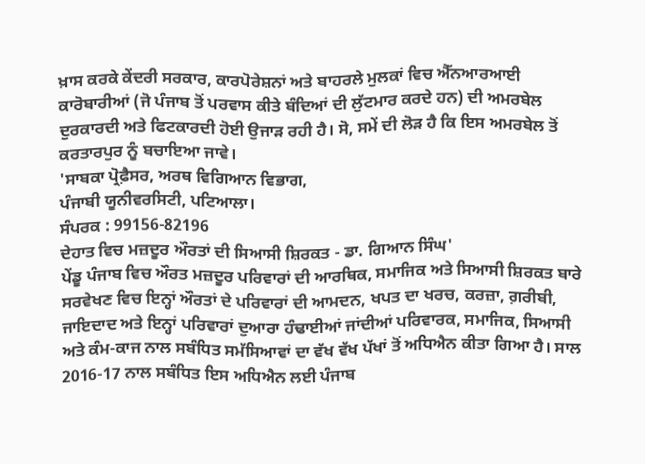ਖ਼ਾਸ ਕਰਕੇ ਕੇਂਦਰੀ ਸਰਕਾਰ, ਕਾਰਪੋਰੇਸ਼ਨਾਂ ਅਤੇ ਬਾਹਰਲੇ ਮੁਲਕਾਂ ਵਿਚ ਐੱਨਆਰਆਈ ਕਾਰੋਬਾਰੀਆਂ (ਜੋ ਪੰਜਾਬ ਤੋਂ ਪਰਵਾਸ ਕੀਤੇ ਬੰਦਿਆਂ ਦੀ ਲੁੱਟਮਾਰ ਕਰਦੇ ਹਨ) ਦੀ ਅਮਰਬੇਲ ਦੁਰਕਾਰਦੀ ਅਤੇ ਫਿਟਕਾਰਦੀ ਹੋਈ ਉਜਾੜ ਰਹੀ ਹੈ। ਸੋ, ਸਮੇਂ ਦੀ ਲੋੜ ਹੈ ਕਿ ਇਸ ਅਮਰਬੇਲ ਤੋਂ ਕਰਤਾਰਪੁਰ ਨੂੰ ਬਚਾਇਆ ਜਾਵੇ।
'ਸਾਬਕਾ ਪ੍ਰੋਫ਼ੈਸਰ, ਅਰਥ ਵਿਗਿਆਨ ਵਿਭਾਗ,
ਪੰਜਾਬੀ ਯੂਨੀਵਰਸਿਟੀ, ਪਟਿਆਲਾ।
ਸੰਪਰਕ : 99156-82196
ਦੇਹਾਤ ਵਿਚ ਮਜ਼ਦੂਰ ਔਰਤਾਂ ਦੀ ਸਿਆਸੀ ਸ਼ਿਰਕਤ - ਡਾ. ਗਿਆਨ ਸਿੰਘ'
ਪੇਂਡੂ ਪੰਜਾਬ ਵਿਚ ਔਰਤ ਮਜ਼ਦੂਰ ਪਰਿਵਾਰਾਂ ਦੀ ਆਰਥਿਕ, ਸਮਾਜਿਕ ਅਤੇ ਸਿਆਸੀ ਸ਼ਿਰਕਤ ਬਾਰੇ ਸਰਵੇਖਣ ਵਿਚ ਇਨ੍ਹਾਂ ਔਰਤਾਂ ਦੇ ਪਰਿਵਾਰਾਂ ਦੀ ਆਮਦਨ, ਖਪਤ ਦਾ ਖਰਚ, ਕਰਜ਼ਾ, ਗ਼ਰੀਬੀ, ਜਾਇਦਾਦ ਅਤੇ ਇਨ੍ਹਾਂ ਪਰਿਵਾਰਾਂ ਦੁਆਰਾ ਹੰਢਾਈਆਂ ਜਾਂਦੀਆਂ ਪਰਿਵਾਰਕ, ਸਮਾਜਿਕ, ਸਿਆਸੀ ਅਤੇ ਕੰਮ-ਕਾਜ ਨਾਲ ਸਬੰਧਿਤ ਸਮੱਸਿਆਵਾਂ ਦਾ ਵੱਖ ਵੱਖ ਪੱਖਾਂ ਤੋਂ ਅਧਿਐਨ ਕੀਤਾ ਗਿਆ ਹੈ। ਸਾਲ 2016-17 ਨਾਲ ਸਬੰਧਿਤ ਇਸ ਅਧਿਐਨ ਲਈ ਪੰਜਾਬ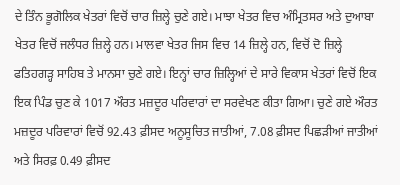ਦੇ ਤਿੰਨ ਭੂਗੋਲਿਕ ਖੇਤਰਾਂ ਵਿਚੋਂ ਚਾਰ ਜ਼ਿਲ੍ਹੇ ਚੁਣੇ ਗਏ। ਮਾਝਾ ਖੇਤਰ ਵਿਚ ਅੰਮ੍ਰਿਤਸਰ ਅਤੇ ਦੁਆਬਾ ਖੇਤਰ ਵਿਚੋਂ ਜਲੰਧਰ ਜ਼ਿਲ੍ਹੇ ਹਨ। ਮਾਲਵਾ ਖੇਤਰ ਜਿਸ ਵਿਚ 14 ਜ਼ਿਲ੍ਹੇ ਹਨ, ਵਿਚੋਂ ਦੋ ਜ਼ਿਲ੍ਹੇ ਫਤਿਹਗੜ੍ਹ ਸਾਹਿਬ ਤੇ ਮਾਨਸਾ ਚੁਣੇ ਗਏ। ਇਨ੍ਹਾਂ ਚਾਰ ਜ਼ਿਲ੍ਹਿਆਂ ਦੇ ਸਾਰੇ ਵਿਕਾਸ ਖੇਤਰਾਂ ਵਿਚੋਂ ਇਕ ਇਕ ਪਿੰਡ ਚੁਣ ਕੇ 1017 ਔਰਤ ਮਜ਼ਦੂਰ ਪਰਿਵਾਰਾਂ ਦਾ ਸਰਵੇਖਣ ਕੀਤਾ ਗਿਆ। ਚੁਣੇ ਗਏ ਔਰਤ ਮਜ਼ਦੂਰ ਪਰਿਵਾਰਾਂ ਵਿਚੋਂ 92.43 ਫ਼ੀਸਦ ਅਨੂਸੂਚਿਤ ਜਾਤੀਆਂ, 7.08 ਫ਼ੀਸਦ ਪਿਛੜੀਆਂ ਜਾਤੀਆਂ ਅਤੇ ਸਿਰਫ਼ 0.49 ਫ਼ੀਸਦ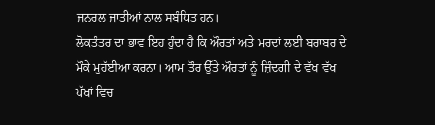ਜਨਰਲ ਜਾਤੀਆਂ ਨਾਲ ਸਬੰਧਿਤ ਹਨ।
ਲੋਕਤੰਤਰ ਦਾ ਭਾਵ ਇਹ ਹੁੰਦਾ ਹੈ ਕਿ ਔਰਤਾਂ ਅਤੇ ਮਰਦਾਂ ਲਈ ਬਰਾਬਰ ਦੇ ਮੌਕੇ ਮੁਹੱਈਆ ਕਰਨਾ। ਆਮ ਤੌਰ ਉੱਤੇ ਔਰਤਾਂ ਨੂੰ ਜ਼ਿੰਦਗੀ ਦੇ ਵੱਖ ਵੱਖ ਪੱਖਾਂ ਵਿਚ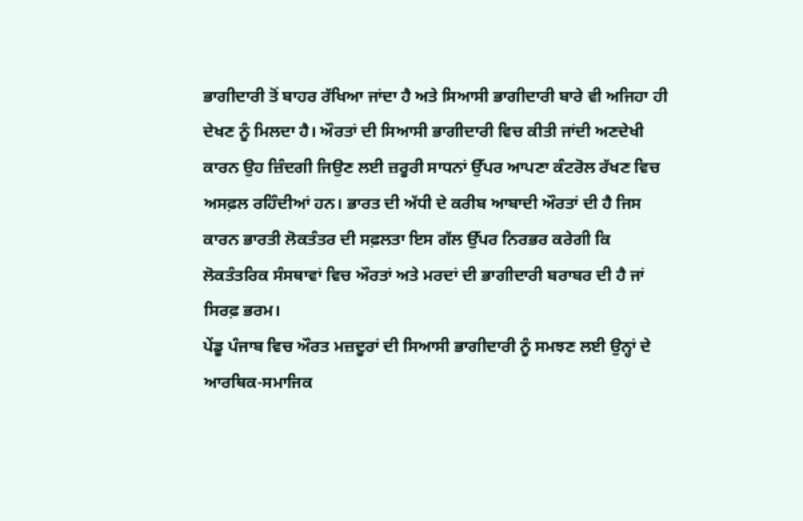ਭਾਗੀਦਾਰੀ ਤੋਂ ਬਾਹਰ ਰੱਖਿਆ ਜਾਂਦਾ ਹੈ ਅਤੇ ਸਿਆਸੀ ਭਾਗੀਦਾਰੀ ਬਾਰੇ ਵੀ ਅਜਿਹਾ ਹੀ ਦੇਖਣ ਨੂੰ ਮਿਲਦਾ ਹੈ। ਔਰਤਾਂ ਦੀ ਸਿਆਸੀ ਭਾਗੀਦਾਰੀ ਵਿਚ ਕੀਤੀ ਜਾਂਦੀ ਅਣਦੇਖੀ ਕਾਰਨ ਉਹ ਜ਼ਿੰਦਗੀ ਜਿਉਣ ਲਈ ਜ਼ਰੂਰੀ ਸਾਧਨਾਂ ਉੱਪਰ ਆਪਣਾ ਕੰਟਰੋਲ ਰੱਖਣ ਵਿਚ ਅਸਫ਼ਲ ਰਹਿੰਦੀਆਂ ਹਨ। ਭਾਰਤ ਦੀ ਅੱਧੀ ਦੇ ਕਰੀਬ ਆਬਾਦੀ ਔਰਤਾਂ ਦੀ ਹੈ ਜਿਸ ਕਾਰਨ ਭਾਰਤੀ ਲੋਕਤੰਤਰ ਦੀ ਸਫ਼ਲਤਾ ਇਸ ਗੱਲ ਉੱਪਰ ਨਿਰਭਰ ਕਰੇਗੀ ਕਿ ਲੋਕਤੰਤਰਿਕ ਸੰਸਥਾਵਾਂ ਵਿਚ ਔਰਤਾਂ ਅਤੇ ਮਰਦਾਂ ਦੀ ਭਾਗੀਦਾਰੀ ਬਰਾਬਰ ਦੀ ਹੈ ਜਾਂ ਸਿਰਫ਼ ਭਰਮ।
ਪੇਂਡੂ ਪੰਜਾਬ ਵਿਚ ਔਰਤ ਮਜ਼ਦੂਰਾਂ ਦੀ ਸਿਆਸੀ ਭਾਗੀਦਾਰੀ ਨੂੰ ਸਮਝਣ ਲਈ ਉਨ੍ਹਾਂ ਦੇ ਆਰਥਿਕ-ਸਮਾਜਿਕ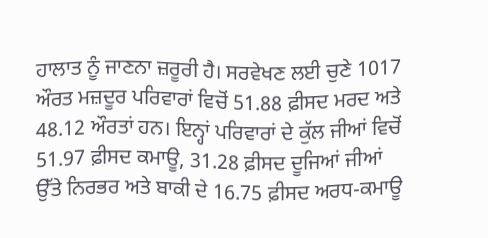ਹਾਲਾਤ ਨੂੰ ਜਾਣਨਾ ਜ਼ਰੂਰੀ ਹੈ। ਸਰਵੇਖਣ ਲਈ ਚੁਣੇ 1017 ਔਰਤ ਮਜ਼ਦੂਰ ਪਰਿਵਾਰਾਂ ਵਿਚੋਂ 51.88 ਫ਼ੀਸਦ ਮਰਦ ਅਤੇ 48.12 ਔਰਤਾਂ ਹਨ। ਇਨ੍ਹਾਂ ਪਰਿਵਾਰਾਂ ਦੇ ਕੁੱਲ ਜੀਆਂ ਵਿਚੋਂ 51.97 ਫ਼ੀਸਦ ਕਮਾਊ, 31.28 ਫ਼ੀਸਦ ਦੂਜਿਆਂ ਜੀਆਂ ਉੱਤੇ ਨਿਰਭਰ ਅਤੇ ਬਾਕੀ ਦੇ 16.75 ਫ਼ੀਸਦ ਅਰਧ-ਕਮਾਊ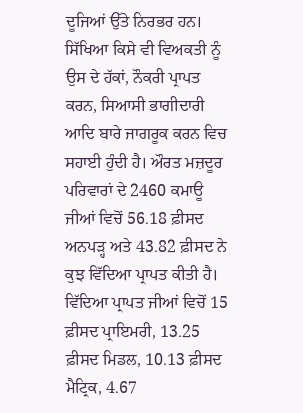ਦੂਜਿਆਂ ਉੱਤੇ ਨਿਰਭਰ ਹਨ। ਸਿੱਖਿਆ ਕਿਸੇ ਵੀ ਵਿਅਕਤੀ ਨੂੰ ਉਸ ਦੇ ਹੱਕਾਂ, ਨੌਕਰੀ ਪ੍ਰਾਪਤ ਕਰਨ, ਸਿਆਸੀ ਭਾਗੀਦਾਰੀ ਆਦਿ ਬਾਰੇ ਜਾਗਰੂਕ ਕਰਨ ਵਿਚ ਸਹਾਈ ਹੁੰਦੀ ਹੈ। ਔਰਤ ਮਜ਼ਦੂਰ ਪਰਿਵਾਰਾਂ ਦੇ 2460 ਕਮਾਊ ਜੀਆਂ ਵਿਚੋਂ 56.18 ਫ਼ੀਸਦ ਅਨਪੜ੍ਹ ਅਤੇ 43.82 ਫ਼ੀਸਦ ਨੇ ਕੁਝ ਵਿੱਦਿਆ ਪ੍ਰਾਪਤ ਕੀਤੀ ਹੈ। ਵਿੱਦਿਆ ਪ੍ਰਾਪਤ ਜੀਆਂ ਵਿਚੋਂ 15 ਫ਼ੀਸਦ ਪ੍ਰਾਇਮਰੀ, 13.25 ਫ਼ੀਸਦ ਮਿਡਲ, 10.13 ਫ਼ੀਸਦ ਮੈਟ੍ਰਿਕ, 4.67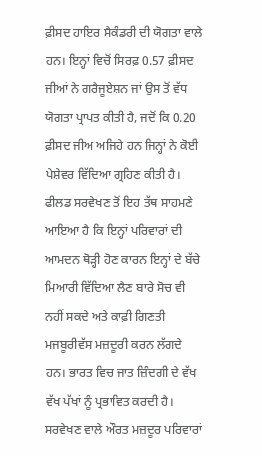ਫ਼ੀਸਦ ਹਾਇਰ ਸੈਕੰਡਰੀ ਦੀ ਯੋਗਤਾ ਵਾਲੇ ਹਨ। ਇਨ੍ਹਾਂ ਵਿਚੋਂ ਸਿਰਫ਼ 0.57 ਫ਼ੀਸਦ ਜੀਆਂ ਨੇ ਗਰੈਜੂਏਸ਼ਨ ਜਾਂ ਉਸ ਤੋਂ ਵੱਧ ਯੋਗਤਾ ਪ੍ਰਾਪਤ ਕੀਤੀ ਹੈ, ਜਦੋਂ ਕਿ 0.20 ਫ਼ੀਸਦ ਜੀਅ ਅਜਿਹੇ ਹਨ ਜਿਨ੍ਹਾਂ ਨੇ ਕੋਈ ਪੇਸ਼ੇਵਰ ਵਿੱਦਿਆ ਗ੍ਰਹਿਣ ਕੀਤੀ ਹੈ। ਫੀਲਡ ਸਰਵੇਖਣ ਤੋਂ ਇਹ ਤੱਥ ਸਾਹਮਣੇ ਆਇਆ ਹੈ ਕਿ ਇਨ੍ਹਾਂ ਪਰਿਵਾਰਾਂ ਦੀ ਆਮਦਨ ਥੋੜ੍ਹੀ ਹੋਣ ਕਾਰਨ ਇਨ੍ਹਾਂ ਦੇ ਬੱਚੇ ਮਿਆਰੀ ਵਿੱਦਿਆ ਲੈਣ ਬਾਰੇ ਸੋਚ ਵੀ ਨਹੀਂ ਸਕਦੇ ਅਤੇ ਕਾਫ਼ੀ ਗਿਣਤੀ ਮਜਬੂਰੀਵੱਸ ਮਜ਼ਦੂਰੀ ਕਰਨ ਲੱਗਦੇ ਹਨ। ਭਾਰਤ ਵਿਚ ਜਾਤ ਜ਼ਿੰਦਗੀ ਦੇ ਵੱਖ ਵੱਖ ਪੱਖਾਂ ਨੂੰ ਪ੍ਰਭਾਵਿਤ ਕਰਦੀ ਹੈ। ਸਰਵੇਖਣ ਵਾਲੇ ਔਰਤ ਮਜ਼ਦੂਰ ਪਰਿਵਾਰਾਂ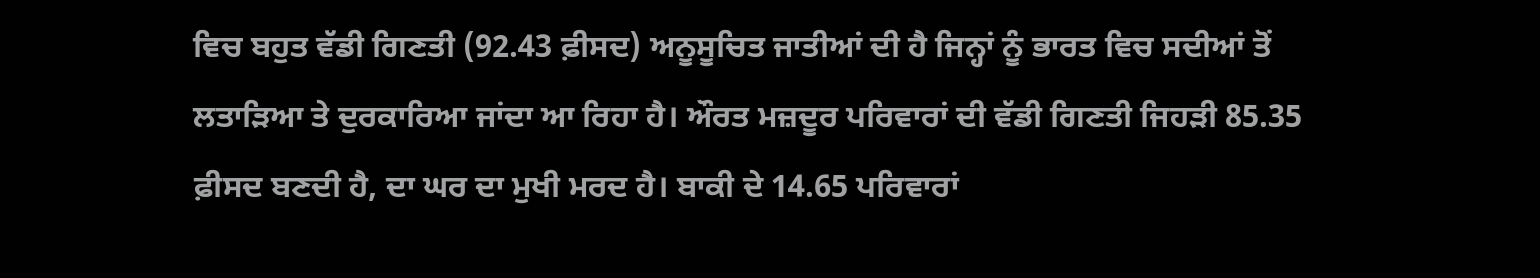ਵਿਚ ਬਹੁਤ ਵੱਡੀ ਗਿਣਤੀ (92.43 ਫ਼ੀਸਦ) ਅਨੂਸੂਚਿਤ ਜਾਤੀਆਂ ਦੀ ਹੈ ਜਿਨ੍ਹਾਂ ਨੂੰ ਭਾਰਤ ਵਿਚ ਸਦੀਆਂ ਤੋਂ ਲਤਾੜਿਆ ਤੇ ਦੁਰਕਾਰਿਆ ਜਾਂਦਾ ਆ ਰਿਹਾ ਹੈ। ਔਰਤ ਮਜ਼ਦੂਰ ਪਰਿਵਾਰਾਂ ਦੀ ਵੱਡੀ ਗਿਣਤੀ ਜਿਹੜੀ 85.35 ਫ਼ੀਸਦ ਬਣਦੀ ਹੈ, ਦਾ ਘਰ ਦਾ ਮੁਖੀ ਮਰਦ ਹੈ। ਬਾਕੀ ਦੇ 14.65 ਪਰਿਵਾਰਾਂ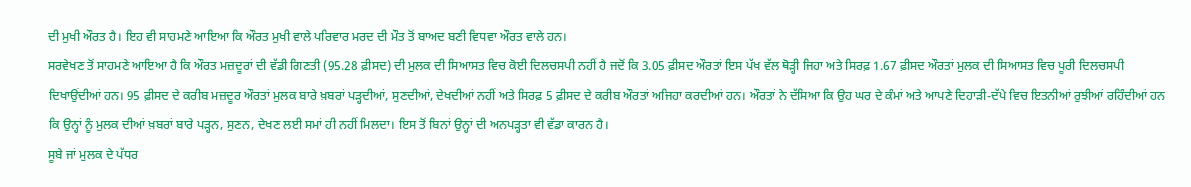ਦੀ ਮੁਖੀ ਔਰਤ ਹੈ। ਇਹ ਵੀ ਸਾਹਮਣੇ ਆਇਆ ਕਿ ਔਰਤ ਮੁਖੀ ਵਾਲੇ ਪਰਿਵਾਰ ਮਰਦ ਦੀ ਮੌਤ ਤੋਂ ਬਾਅਦ ਬਣੀ ਵਿਧਵਾ ਔਰਤ ਵਾਲੇ ਹਨ।
ਸਰਵੇਖਣ ਤੋਂ ਸਾਹਮਣੇ ਆਇਆ ਹੈ ਕਿ ਔਰਤ ਮਜ਼ਦੂਰਾਂ ਦੀ ਵੱਡੀ ਗਿਣਤੀ (95.28 ਫ਼ੀਸਦ) ਦੀ ਮੁਲਕ ਦੀ ਸਿਆਸਤ ਵਿਚ ਕੋਈ ਦਿਲਚਸਪੀ ਨਹੀਂ ਹੈ ਜਦੋਂ ਕਿ 3.05 ਫ਼ੀਸਦ ਔਰਤਾਂ ਇਸ ਪੱਖ ਵੱਲ ਥੋੜ੍ਹੀ ਜਿਹਾ ਅਤੇ ਸਿਰਫ਼ 1.67 ਫ਼ੀਸਦ ਔਰਤਾਂ ਮੁਲਕ ਦੀ ਸਿਆਸਤ ਵਿਚ ਪੂਰੀ ਦਿਲਚਸਪੀ ਦਿਖਾਉਂਦੀਆਂ ਹਨ। 95 ਫ਼ੀਸਦ ਦੇ ਕਰੀਬ ਮਜ਼ਦੂਰ ਔਰਤਾਂ ਮੁਲਕ ਬਾਰੇ ਖ਼ਬਰਾਂ ਪੜ੍ਹਦੀਆਂ, ਸੁਣਦੀਆਂ, ਦੇਖਦੀਆਂ ਨਹੀਂ ਅਤੇ ਸਿਰਫ਼ 5 ਫ਼ੀਸਦ ਦੇ ਕਰੀਬ ਔਰਤਾਂ ਅਜਿਹਾ ਕਰਦੀਆਂ ਹਨ। ਔਰਤਾਂ ਨੇ ਦੱਸਿਆ ਕਿ ਉਹ ਘਰ ਦੇ ਕੰਮਾਂ ਅਤੇ ਆਪਣੇ ਦਿਹਾੜੀ-ਦੱਪੇ ਵਿਚ ਇਤਨੀਆਂ ਰੁਝੀਆਂ ਰਹਿੰਦੀਆਂ ਹਨ ਕਿ ਉਨ੍ਹਾਂ ਨੂੰ ਮੁਲਕ ਦੀਆਂ ਖ਼ਬਰਾਂ ਬਾਰੇ ਪੜ੍ਹਨ, ਸੁਣਨ, ਦੇਖਣ ਲਈ ਸਮਾਂ ਹੀ ਨਹੀਂ ਮਿਲਦਾ। ਇਸ ਤੋਂ ਬਿਨਾਂ ਉਨ੍ਹਾਂ ਦੀ ਅਨਪੜ੍ਹਤਾ ਵੀ ਵੱਡਾ ਕਾਰਨ ਹੈ।
ਸੂਬੇ ਜਾਂ ਮੁਲਕ ਦੇ ਪੱਧਰ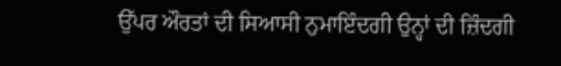ਉੱਪਰ ਔਰਤਾਂ ਦੀ ਸਿਆਸੀ ਨੁਮਾਇੰਦਗੀ ਉਨ੍ਹਾਂ ਦੀ ਜ਼ਿੰਦਗੀ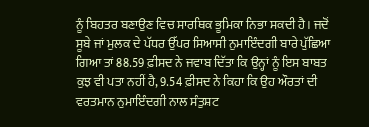ਨੂੰ ਬਿਹਤਰ ਬਣਾਉਣ ਵਿਚ ਸਾਰਥਿਕ ਭੂਮਿਕਾ ਨਿਭਾ ਸਕਦੀ ਹੈ। ਜਦੋਂ ਸੂਬੇ ਜਾਂ ਮੁਲਕ ਦੇ ਪੱਧਰ ਉੱਪਰ ਸਿਆਸੀ ਨੁਮਾਇੰਦਗੀ ਬਾਰੇ ਪੁੱਛਿਆ ਗਿਆ ਤਾਂ 88.59 ਫ਼ੀਸਦ ਨੇ ਜਵਾਬ ਦਿੱਤਾ ਕਿ ਉਨ੍ਹਾਂ ਨੂੰ ਇਸ ਬਾਬਤ ਕੁਝ ਵੀ ਪਤਾ ਨਹੀਂ ਹੈ, 9.54 ਫ਼ੀਸਦ ਨੇ ਕਿਹਾ ਕਿ ਉਹ ਔਰਤਾਂ ਦੀ ਵਰਤਮਾਨ ਨੁਮਾਇੰਦਗੀ ਨਾਲ ਸੰਤੁਸ਼ਟ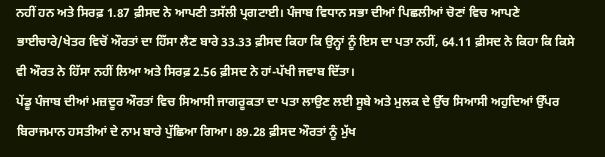ਨਹੀਂ ਹਨ ਅਤੇ ਸਿਰਫ਼ 1.87 ਫ਼ੀਸਦ ਨੇ ਆਪਣੀ ਤਸੱਲੀ ਪ੍ਰਗਟਾਈ। ਪੰਜਾਬ ਵਿਧਾਨ ਸਭਾ ਦੀਆਂ ਪਿਛਲੀਆਂ ਚੋਣਾਂ ਵਿਚ ਆਪਣੇ ਭਾਈਚਾਰੇ/ਖੇਤਰ ਵਿਚੋਂ ਔਰਤਾਂ ਦਾ ਹਿੱਸਾ ਲੈਣ ਬਾਰੇ 33.33 ਫ਼ੀਸਦ ਕਿਹਾ ਕਿ ਉਨ੍ਹਾਂ ਨੂੰ ਇਸ ਦਾ ਪਤਾ ਨਹੀਂ, 64.11 ਫ਼ੀਸਦ ਨੇ ਕਿਹਾ ਕਿ ਕਿਸੇ ਵੀ ਔਰਤ ਨੇ ਹਿੱਸਾ ਨਹੀਂ ਲਿਆ ਅਤੇ ਸਿਰਫ਼ 2.56 ਫ਼ੀਸਦ ਨੇ ਹਾਂ-ਪੱਖੀ ਜਵਾਬ ਦਿੱਤਾ।
ਪੇਂਡੂ ਪੰਜਾਬ ਦੀਆਂ ਮਜ਼ਦੂਰ ਔਰਤਾਂ ਵਿਚ ਸਿਆਸੀ ਜਾਗਰੂਕਤਾ ਦਾ ਪਤਾ ਲਾਉਣ ਲਈ ਸੂਬੇ ਅਤੇ ਮੁਲਕ ਦੇ ਉੱਚ ਸਿਆਸੀ ਅਹੁਦਿਆਂ ਉੱਪਰ ਬਿਰਾਜਮਾਨ ਹਸਤੀਆਂ ਦੇ ਨਾਮ ਬਾਰੇ ਪੁੱਛਿਆ ਗਿਆ। 89.28 ਫ਼ੀਸਦ ਔਰਤਾਂ ਨੂੰ ਮੁੱਖ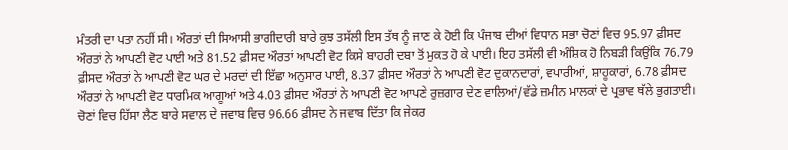ਮੰਤਰੀ ਦਾ ਪਤਾ ਨਹੀਂ ਸੀ। ਔਰਤਾਂ ਦੀ ਸਿਆਸੀ ਭਾਗੀਦਾਰੀ ਬਾਰੇ ਕੁਝ ਤਸੱਲੀ ਇਸ ਤੱਥ ਨੂੰ ਜਾਣ ਕੇ ਹੋਈ ਕਿ ਪੰਜਾਬ ਦੀਆਂ ਵਿਧਾਨ ਸਭਾ ਚੋਣਾਂ ਵਿਚ 95.97 ਫ਼ੀਸਦ ਔਰਤਾਂ ਨੇ ਆਪਣੀ ਵੋਟ ਪਾਈ ਅਤੇ 81.52 ਫ਼ੀਸਦ ਔਰਤਾਂ ਆਪਣੀ ਵੋਟ ਕਿਸੇ ਬਾਹਰੀ ਦਬਾ ਤੋਂ ਮੁਕਤ ਹੋ ਕੇ ਪਾਈ। ਇਹ ਤਸੱਲੀ ਵੀ ਅੰਸ਼ਿਕ ਹੋ ਨਿਬੜੀ ਕਿਉਂਕਿ 76.79 ਫ਼ੀਸਦ ਔਰਤਾਂ ਨੇ ਆਪਣੀ ਵੋਟ ਘਰ ਦੇ ਮਰਦਾਂ ਦੀ ਇੱਛਾ ਅਨੁਸਾਰ ਪਾਈ, 8.37 ਫ਼ੀਸਦ ਔਰਤਾਂ ਨੇ ਆਪਣੀ ਵੋਟ ਦੁਕਾਨਦਾਰਾਂ, ਵਪਾਰੀਆਂ, ਸ਼ਾਹੂਕਾਰਾਂ, 6.78 ਫ਼ੀਸਦ ਔਰਤਾਂ ਨੇ ਆਪਣੀ ਵੋਟ ਧਾਰਮਿਕ ਆਗੂਆਂ ਅਤੇ 4.03 ਫ਼ੀਸਦ ਔਰਤਾਂ ਨੇ ਆਪਣੀ ਵੋਟ ਆਪਣੇ ਰੁਜ਼ਗਾਰ ਦੇਣ ਵਾਲਿਆਂ/ਵੱਡੇ ਜ਼ਮੀਨ ਮਾਲਕਾਂ ਦੇ ਪ੍ਰਭਾਵ ਥੱਲੇ ਭੁਗਤਾਈ। ਚੋਣਾਂ ਵਿਚ ਹਿੱਸਾ ਲੈਣ ਬਾਰੇ ਸਵਾਲ ਦੇ ਜਵਾਬ ਵਿਚ 96.66 ਫ਼ੀਸਦ ਨੇ ਜਵਾਬ ਦਿੱਤਾ ਕਿ ਜੇਕਰ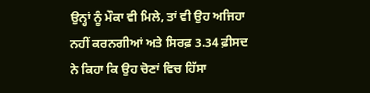ਉਨ੍ਹਾਂ ਨੂੰ ਮੌਕਾ ਵੀ ਮਿਲੇ, ਤਾਂ ਵੀ ਉਹ ਅਜਿਹਾ ਨਹੀਂ ਕਰਨਗੀਆਂ ਅਤੇ ਸਿਰਫ਼ 3.34 ਫ਼ੀਸਦ ਨੇ ਕਿਹਾ ਕਿ ਉਹ ਚੋਣਾਂ ਵਿਚ ਹਿੱਸਾ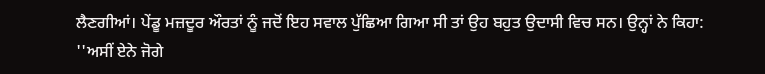ਲੈਣਗੀਆਂ। ਪੇਂਡੂ ਮਜ਼ਦੂਰ ਔਰਤਾਂ ਨੂੰ ਜਦੋਂ ਇਹ ਸਵਾਲ ਪੁੱਛਿਆ ਗਿਆ ਸੀ ਤਾਂ ਉਹ ਬਹੁਤ ਉਦਾਸੀ ਵਿਚ ਸਨ। ਉਨ੍ਹਾਂ ਨੇ ਕਿਹਾ: ''ਅਸੀਂ ਏਨੇ ਜੋਗੇ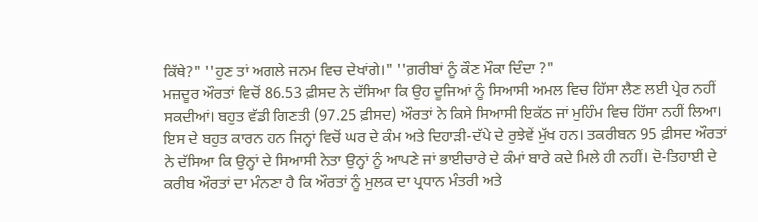ਕਿੱਥੇ?" ''ਹੁਣ ਤਾਂ ਅਗਲੇ ਜਨਮ ਵਿਚ ਦੇਖਾਂਗੇ।" ''ਗ਼ਰੀਬਾਂ ਨੂੰ ਕੌਣ ਮੌਕਾ ਦਿੰਦਾ ?"
ਮਜ਼ਦੂਰ ਔਰਤਾਂ ਵਿਚੋਂ 86.53 ਫ਼ੀਸਦ ਨੇ ਦੱਸਿਆ ਕਿ ਉਹ ਦੂਜਿਆਂ ਨੂੰ ਸਿਆਸੀ ਅਮਲ ਵਿਚ ਹਿੱਸਾ ਲੈਣ ਲਈ ਪ੍ਰੇਰ ਨਹੀਂ ਸਕਦੀਆਂ। ਬਹੁਤ ਵੱਡੀ ਗਿਣਤੀ (97.25 ਫ਼ੀਸਦ) ਔਰਤਾਂ ਨੇ ਕਿਸੇ ਸਿਆਸੀ ਇਕੱਠ ਜਾਂ ਮੁਹਿੰਮ ਵਿਚ ਹਿੱਸਾ ਨਹੀਂ ਲਿਆ। ਇਸ ਦੇ ਬਹੁਤ ਕਾਰਨ ਹਨ ਜਿਨ੍ਹਾਂ ਵਿਚੋਂ ਘਰ ਦੇ ਕੰਮ ਅਤੇ ਦਿਹਾੜੀ-ਦੱਪੇ ਦੇ ਰੁਝੇਵੇਂ ਮੁੱਖ ਹਨ। ਤਕਰੀਬਨ 95 ਫ਼ੀਸਦ ਔਰਤਾਂ ਨੇ ਦੱਸਿਆ ਕਿ ਉਨ੍ਹਾਂ ਦੇ ਸਿਆਸੀ ਨੇਤਾ ਉਨ੍ਹਾਂ ਨੂੰ ਆਪਣੇ ਜਾਂ ਭਾਈਚਾਰੇ ਦੇ ਕੰਮਾਂ ਬਾਰੇ ਕਦੇ ਮਿਲੇ ਹੀ ਨਹੀਂ। ਦੋ-ਤਿਹਾਈ ਦੇ ਕਰੀਬ ਔਰਤਾਂ ਦਾ ਮੰਨਣਾ ਹੈ ਕਿ ਔਰਤਾਂ ਨੂੰ ਮੁਲਕ ਦਾ ਪ੍ਰਧਾਨ ਮੰਤਰੀ ਅਤੇ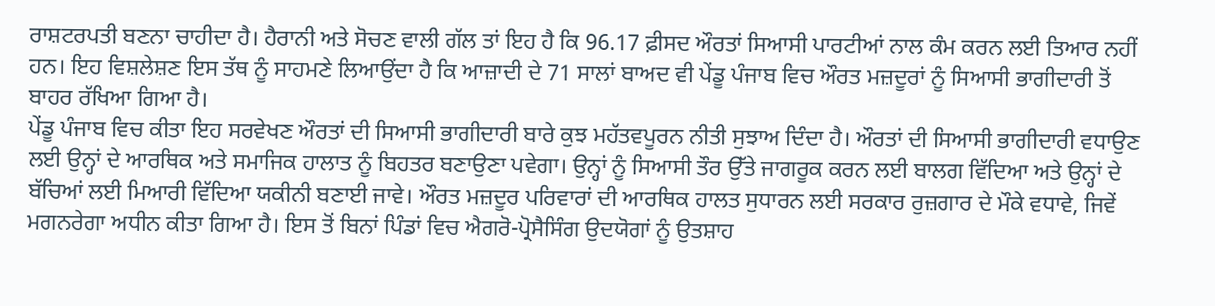ਰਾਸ਼ਟਰਪਤੀ ਬਣਨਾ ਚਾਹੀਦਾ ਹੈ। ਹੈਰਾਨੀ ਅਤੇ ਸੋਚਣ ਵਾਲੀ ਗੱਲ ਤਾਂ ਇਹ ਹੈ ਕਿ 96.17 ਫ਼ੀਸਦ ਔਰਤਾਂ ਸਿਆਸੀ ਪਾਰਟੀਆਂ ਨਾਲ ਕੰਮ ਕਰਨ ਲਈ ਤਿਆਰ ਨਹੀਂ ਹਨ। ਇਹ ਵਿਸ਼ਲੇਸ਼ਣ ਇਸ ਤੱਥ ਨੂੰ ਸਾਹਮਣੇ ਲਿਆਉਂਦਾ ਹੈ ਕਿ ਆਜ਼ਾਦੀ ਦੇ 71 ਸਾਲਾਂ ਬਾਅਦ ਵੀ ਪੇਂਡੂ ਪੰਜਾਬ ਵਿਚ ਔਰਤ ਮਜ਼ਦੂਰਾਂ ਨੂੰ ਸਿਆਸੀ ਭਾਗੀਦਾਰੀ ਤੋਂ ਬਾਹਰ ਰੱਖਿਆ ਗਿਆ ਹੈ।
ਪੇਂਡੂ ਪੰਜਾਬ ਵਿਚ ਕੀਤਾ ਇਹ ਸਰਵੇਖਣ ਔਰਤਾਂ ਦੀ ਸਿਆਸੀ ਭਾਗੀਦਾਰੀ ਬਾਰੇ ਕੁਝ ਮਹੱਤਵਪੂਰਨ ਨੀਤੀ ਸੁਝਾਅ ਦਿੰਦਾ ਹੈ। ਔਰਤਾਂ ਦੀ ਸਿਆਸੀ ਭਾਗੀਦਾਰੀ ਵਧਾਉਣ ਲਈ ਉਨ੍ਹਾਂ ਦੇ ਆਰਥਿਕ ਅਤੇ ਸਮਾਜਿਕ ਹਾਲਾਤ ਨੂੰ ਬਿਹਤਰ ਬਣਾਉਣਾ ਪਵੇਗਾ। ਉਨ੍ਹਾਂ ਨੂੰ ਸਿਆਸੀ ਤੌਰ ਉੱਤੇ ਜਾਗਰੂਕ ਕਰਨ ਲਈ ਬਾਲਗ ਵਿੱਦਿਆ ਅਤੇ ਉਨ੍ਹਾਂ ਦੇ ਬੱਚਿਆਂ ਲਈ ਮਿਆਰੀ ਵਿੱਦਿਆ ਯਕੀਨੀ ਬਣਾਈ ਜਾਵੇ। ਔਰਤ ਮਜ਼ਦੂਰ ਪਰਿਵਾਰਾਂ ਦੀ ਆਰਥਿਕ ਹਾਲਤ ਸੁਧਾਰਨ ਲਈ ਸਰਕਾਰ ਰੁਜ਼ਗਾਰ ਦੇ ਮੌਕੇ ਵਧਾਵੇ, ਜਿਵੇਂ ਮਗਨਰੇਗਾ ਅਧੀਨ ਕੀਤਾ ਗਿਆ ਹੈ। ਇਸ ਤੋਂ ਬਿਨਾਂ ਪਿੰਡਾਂ ਵਿਚ ਐਗਰੋ-ਪ੍ਰੋਸੈਸਿੰਗ ਉਦਯੋਗਾਂ ਨੂੰ ਉਤਸ਼ਾਹ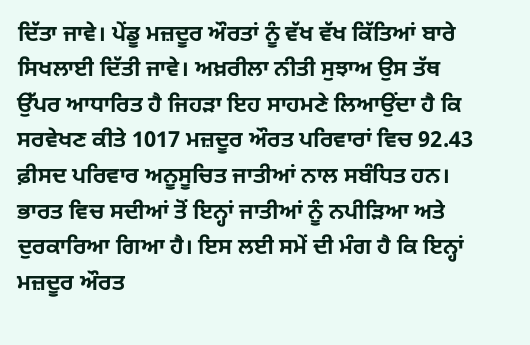ਦਿੱਤਾ ਜਾਵੇ। ਪੇਂਡੂ ਮਜ਼ਦੂਰ ਔਰਤਾਂ ਨੂੰ ਵੱਖ ਵੱਖ ਕਿੱਤਿਆਂ ਬਾਰੇ ਸਿਖਲਾਈ ਦਿੱਤੀ ਜਾਵੇ। ਅਖ਼ਰੀਲਾ ਨੀਤੀ ਸੁਝਾਅ ਉਸ ਤੱਥ ਉੱਪਰ ਆਧਾਰਿਤ ਹੈ ਜਿਹੜਾ ਇਹ ਸਾਹਮਣੇ ਲਿਆਉਂਦਾ ਹੈ ਕਿ ਸਰਵੇਖਣ ਕੀਤੇ 1017 ਮਜ਼ਦੂਰ ਔਰਤ ਪਰਿਵਾਰਾਂ ਵਿਚ 92.43 ਫ਼ੀਸਦ ਪਰਿਵਾਰ ਅਨੂਸੂਚਿਤ ਜਾਤੀਆਂ ਨਾਲ ਸਬੰਧਿਤ ਹਨ। ਭਾਰਤ ਵਿਚ ਸਦੀਆਂ ਤੋਂ ਇਨ੍ਹਾਂ ਜਾਤੀਆਂ ਨੂੰ ਨਪੀੜਿਆ ਅਤੇ ਦੁਰਕਾਰਿਆ ਗਿਆ ਹੈ। ਇਸ ਲਈ ਸਮੇਂ ਦੀ ਮੰਗ ਹੈ ਕਿ ਇਨ੍ਹਾਂ ਮਜ਼ਦੂਰ ਔਰਤ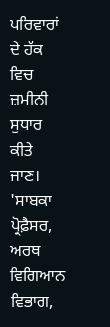ਪਰਿਵਾਰਾਂ ਦੇ ਹੱਕ ਵਿਚ ਜ਼ਮੀਨੀ ਸੁਧਾਰ ਕੀਤੇ ਜਾਣ।
'ਸਾਬਕਾ ਪ੍ਰੋਫ਼ੈਸਰ, ਅਰਥ ਵਿਗਿਆਨ ਵਿਭਾਗ,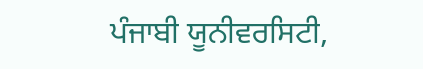ਪੰਜਾਬੀ ਯੂਨੀਵਰਸਿਟੀ,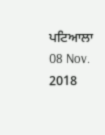ਪਟਿਆਲਾ
08 Nov. 2018